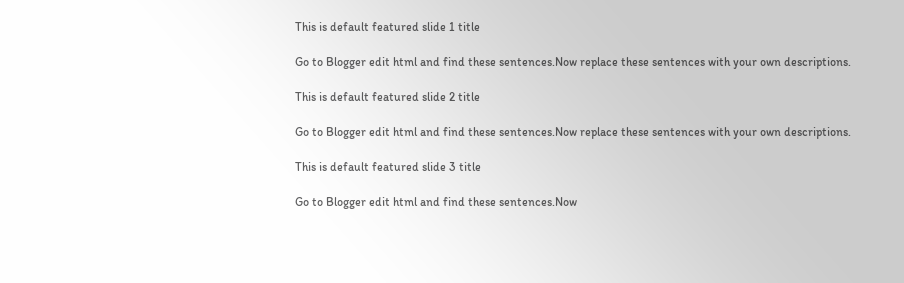This is default featured slide 1 title

Go to Blogger edit html and find these sentences.Now replace these sentences with your own descriptions.

This is default featured slide 2 title

Go to Blogger edit html and find these sentences.Now replace these sentences with your own descriptions.

This is default featured slide 3 title

Go to Blogger edit html and find these sentences.Now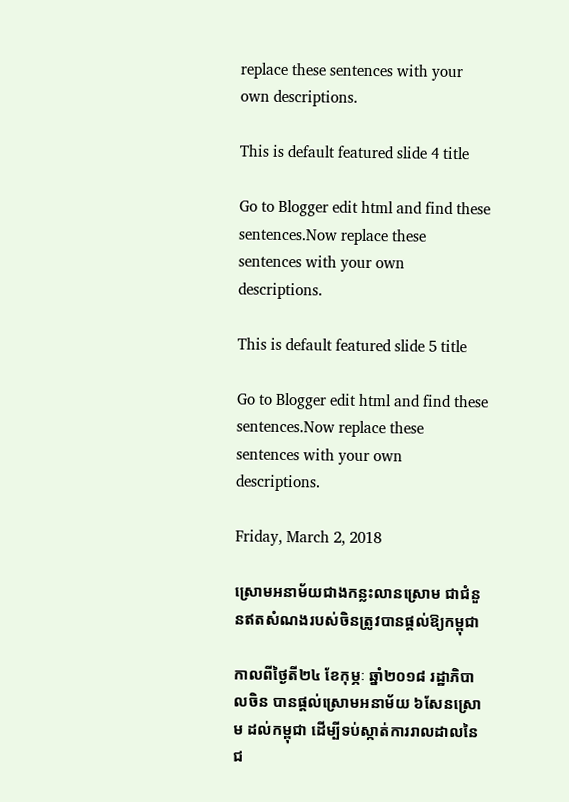replace these sentences with your own descriptions.

This is default featured slide 4 title

Go to Blogger edit html and find these sentences.Now replace these sentences with your own descriptions.

This is default featured slide 5 title

Go to Blogger edit html and find these sentences.Now replace these sentences with your own descriptions.

Friday, March 2, 2018

ស្រោមអនាម័យជាងកន្លះលានស្រោម ជាជំនួនឥតសំណងរបស់ចិនត្រូវបានផ្តល់ឱ្យកម្ពុជា

កាលពីថ្ងៃតី២៤ ខែកុម្ភៈ ឆ្នាំ២០១៨ រដ្ឋាភិបាលចិន បានផ្តល់ស្រោមអនាម័យ ៦សែនស្រោម ដល់កម្ពុជា ដើម្បីទប់ស្កាត់ការរាលដាលនៃជ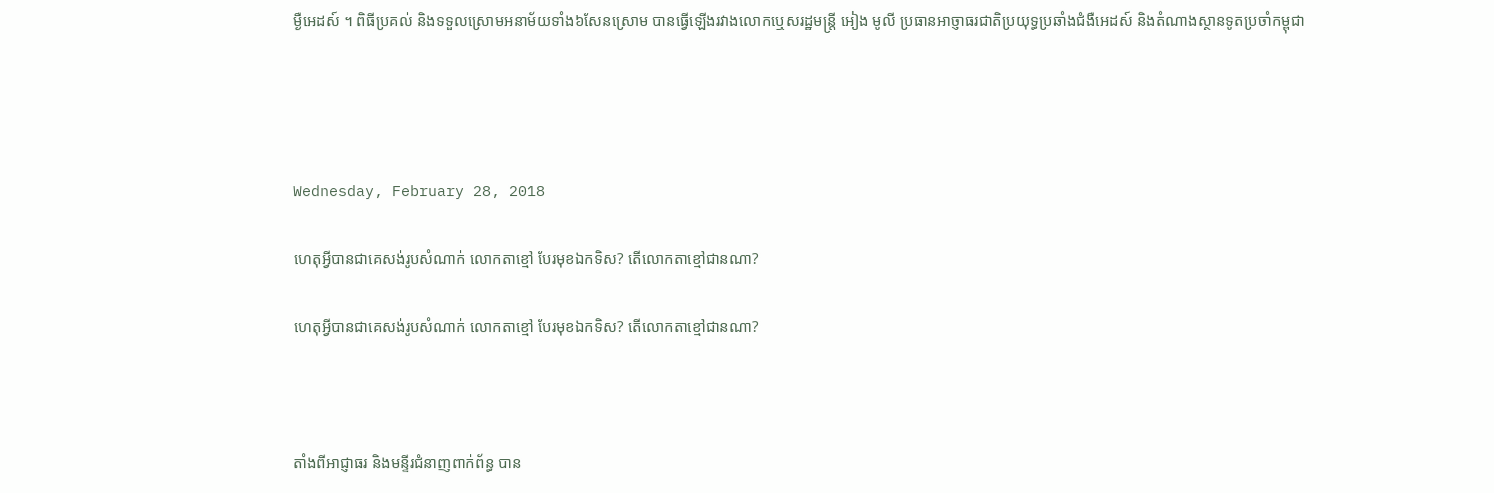ម្ងឺអេដស៍ ។ ពិធីប្រគល់ និងទទួលស្រោមអនាម័យទាំង៦សែនស្រោម បានធ្វើឡើងរវាងលោកឬេសរដ្ឋមន្ត្រី អៀង មូលី ប្រធានអាច្ញាធរជាតិប្រយុទ្ធប្រឆាំងជំងឺអេដស៍ និងតំណាងស្ថានទូតប្រចាំកម្ពុជា




Wednesday, February 28, 2018

ហេតុអ្វីបានជាគេសង់រូបសំណាក់ លោកតាខ្មៅ បែរមុខឯកទិស? តើលោកតាខ្មៅជានណា?

ហេតុអ្វីបានជាគេសង់រូបសំណាក់ លោកតាខ្មៅ បែរមុខឯកទិស? តើលោកតាខ្មៅជានណា?



តាំងពីអាជ្ញាធរ និងមន្ទីរជំនាញពាក់ព័ន្ធ បាន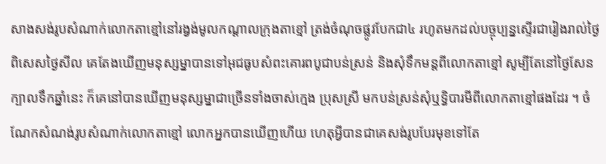សាងសង់រូបសំណាក់លោកតាខ្មៅនៅរង្វង់មូលកណ្តាលក្រុងតាខ្មៅ ត្រង់ចំណុចផ្លូវបែកជា៤ រហូតមកដល់បច្ចុប្បន្នស្ទើរជារៀងរាល់ថ្ងៃ ពិសេសថ្ងៃសីល គេតែងឃើញមនុស្សម្នាបានទៅអុជធូបសំពះគោរពបូជាបន់ស្រន់ និងសុំទឹកមន្តពីលោកតាខ្មៅ សូម្បីតែនៅថ្ងៃសែនក្បាលទឹកឆ្នាំនេះ ក៏គេនៅបានឃើញមនុស្សម្នាជាច្រើនទាំងចាស់ក្មេង ប្រុសស្រី មកបន់ស្រន់សុំឬទ្ធិបារមីពីលោកតាខ្មៅផងដែរ ។ ចំណែកសំណង់រូបសំណាក់លោកតាខ្មៅ លោកអ្នកបានឃើញហើយ ហេតុអ្វីបានជាគេសង់រូបបែរមុខទៅតែ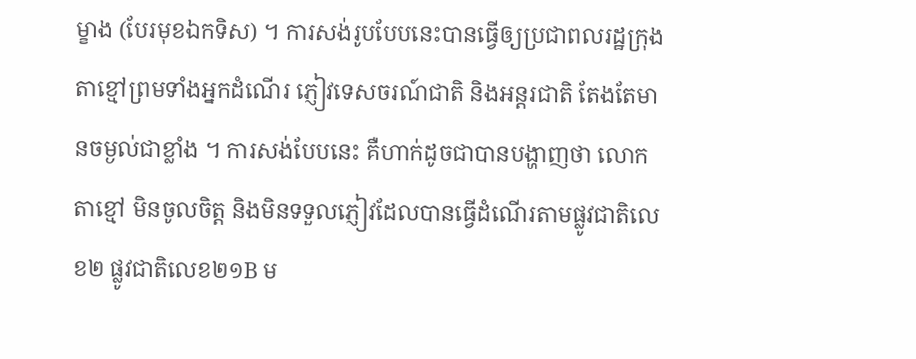ម្ខាង (បែរមុខឯកទិស) ។ ការសង់រូបបែបនេះបានធ្វើឲ្យប្រជាពលរដ្ឋក្រុងតាខ្មៅព្រមទាំងអ្នកដំណើរ ភ្ញៀវទេសចរណ៍ជាតិ និងអន្តរជាតិ តែងតែមានចម្ងល់ជាខ្លាំង ។ ការសង់បែបនេះ គឺហាក់ដូចជាបានបង្ហាញថា លោកតាខ្មៅ មិនចូលចិត្ត និងមិនទទួលភ្ញៀវដែលបានធ្វើដំណើរតាមផ្លូវជាតិលេខ២ ផ្លូវជាតិលេខ២១B ម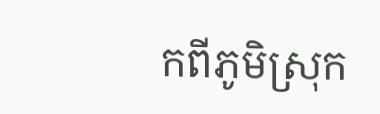កពីភូមិស្រុក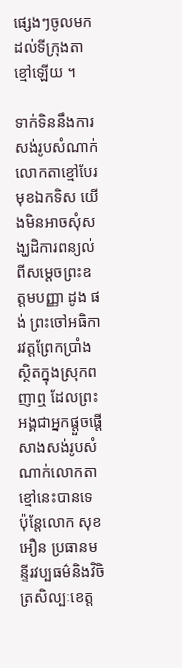ផ្សេងៗចូលមកដល់ទីក្រុងតាខ្មៅឡើយ ។

ទាក់ទិននឹងការសង់រូបសំណាក់លោកតាខ្មៅបែរមុខឯកទិស យើងមិនអាចសុំសង្ឃដិការពន្យល់ពីសម្តេចព្រះឧត្តមបញ្ញា ដូង ផង់ ព្រះចៅអធិការវត្តព្រែកប្រាំង ស្ថិតក្នុងស្រុកពញាឮ ដែលព្រះអង្គជាអ្នកផ្តួចផ្តើសាងសង់រូបសំណាក់លោកតាខ្មៅនេះបានទេ ប៉ុន្តែលោក សុខ អឿន ប្រធានមន្ទីរវប្បធម៌និងវិចិត្រសិល្បៈខេត្ត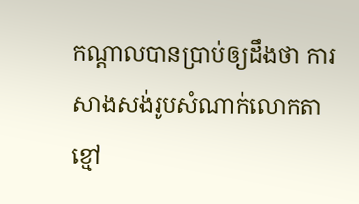កណ្តាលបានប្រាប់ឲ្យដឹងថា ការសាងសង់រូបសំណាក់លោកតាខ្មៅ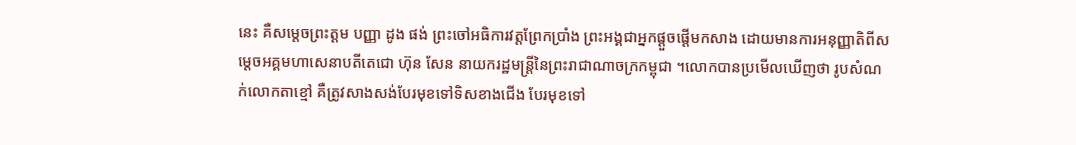នេះ គឺសម្តេចព្រះត្តម បញ្ញា ដូង ផង់ ព្រះចៅអធិការវត្តព្រែកប្រាំង ព្រះអង្គជាអ្នកផ្តួចផ្តើមកសាង ដោយមានការអនុញ្ញាតិពីសម្តេចអគ្គមហាសេនាបតីតេជោ ហ៊ុន សែន នាយករដ្ឋមន្ត្រីនៃព្រះរាជាណាចក្រកម្ពុជា ។លោកបានប្រមើលឃើញថា រូបសំណក់លោកតាខ្មៅ គឺត្រូវសាងសង់បែរមុខទៅទិសខាងជើង បែរមុខទៅ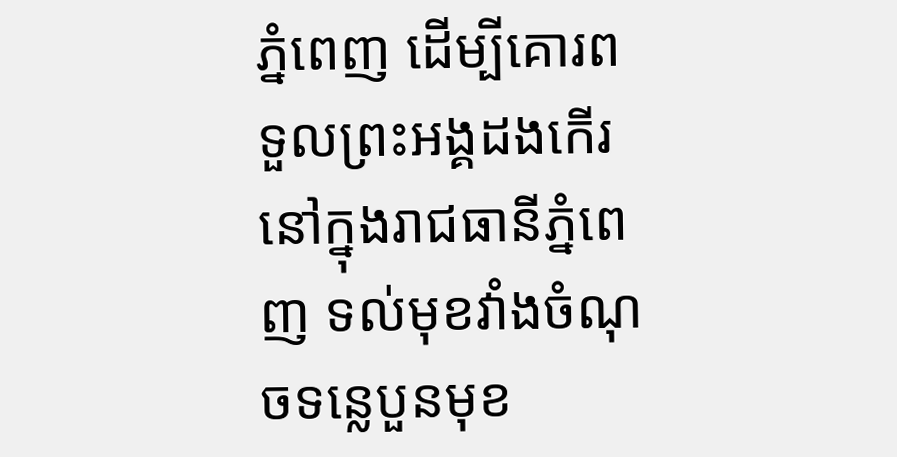ភ្នំពេញ ដើម្បីគោរពទួលព្រះអង្គដងកើរនៅក្នុងរាជធានីភ្នំពេញ ទល់មុខវាំងចំណុចទន្លេបួនមុខ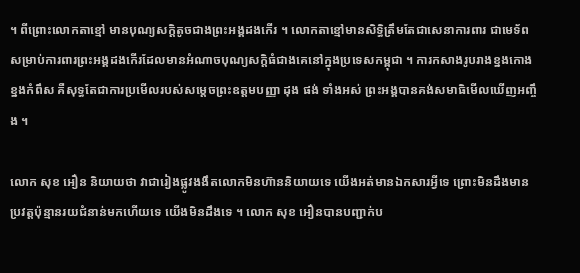។ ពីព្រោះលោកតាខ្មៅ មានបុណ្យសក្តិតូចជាងព្រះអង្គដងកើរ ។ លោកតាខ្មៅមានសិទ្ធិត្រឹមតែជាសេនាការពារ ជាមេទ័ពសម្រាប់ការពារព្រះអង្គដងកើរដែលមានអំណាចបុណ្យសក្តិធំជាងគេនៅក្នុងប្រទេសកម្ពុជា ។ ការកសាងរូបរាងខ្នងកោង ខ្នងកំពឹស គឺសុទ្ធតែជាការប្រមើលរបស់សម្តេចព្រះឧត្តមបញ្ញា ដុង ផង់ ទាំងអស់ ព្រះអង្គបានគង់សមាធិមើលឃើញអញ្ចឹង ។

លោក សុខ អឿន និយាយថា វាជារៀងផ្លូវងងឹតលោកមិនហ៊ាននិយាយទេ យើងអត់មានឯកសារអ្វីទេ ព្រោះមិនដឹងមានប្រវត្តប៉ុន្មានរយជំនាន់មកហើយទេ យើងមិនដឹងទេ ។ លោក សុខ អឿនបានបញ្ជាក់ប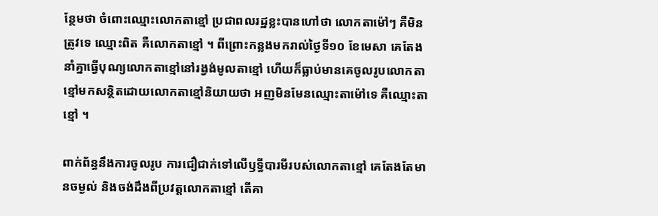ន្ថែមថា ចំពោះឈ្មោះលោកតាខ្មៅ ប្រជាពលរដ្ឋខ្លះបានហៅថា លោកតាម៉ៅៗ គឺមិនត្រូវទេ ឈ្មោះពិត គឺលោកតាខ្មៅ ។ ពីព្រោះកន្លងមករាល់ថ្ងៃទី១០ ខែមេសា គេតែងនាំគ្នាធ្វើបុណ្យលោកតាខ្មៅនៅរង្វង់មូលតាខ្មៅ ហើយក៏ធ្លាប់មានគេចូលរូបលោកតាខ្មៅមកសន្ថិតដោយលោកតាខ្មៅនិយាយថា អញមិនមែនឈ្មោះតាម៉ៅទេ គឺឈ្មោះតាខ្មៅ ។

ពាក់ព័ន្ធនឹងការចូលរូប ការជឿជាក់ទៅលើឫទ្ធីបារមីរបស់លោកតាខ្មៅ គេតែងតែមានចម្ងល់ និងចង់ដឹងពីប្រវត្តលោកតាខ្មៅ តើគា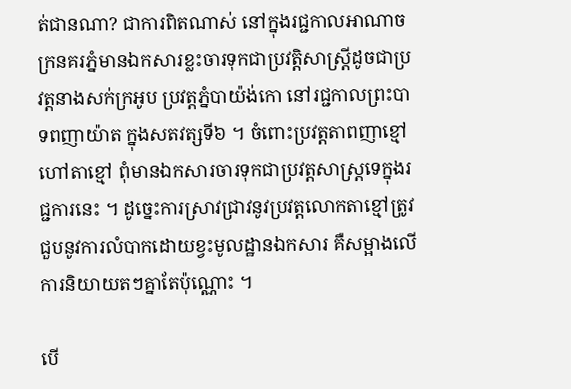ត់ជានណា? ជាការពិតណាស់ នៅក្នុងរជ្ជកាលអាណាចក្រនគរភ្នំមានឯកសារខ្លះចារទុកជាប្រវត្តិសាស្រ្តីដូចជាប្រវត្តនាងសក់ក្រអូប ប្រវត្តភ្នំបាយ៉ង់កោ នៅរជ្ជកាលព្រះបាទពញាយ៉ាត ក្នុងសតវត្សទី៦ ។ ចំពោះប្រវត្តតាពញាខ្មៅ ហៅតាខ្មៅ ពុំមានឯកសារចារទុកជាប្រវត្តសាស្រ្តទេក្នុងរជ្ជការនេះ ។ ដូច្នេះការស្រាវជ្រាវនូវប្រវត្តលោកតាខ្មៅត្រូវជួបនូវការលំបាកដោយខ្វះមូលដ្ឋានឯកសារ គឺសម្អាងលើការនិយាយតៗគ្នាតែប៉ុណ្ណោះ ។

បើ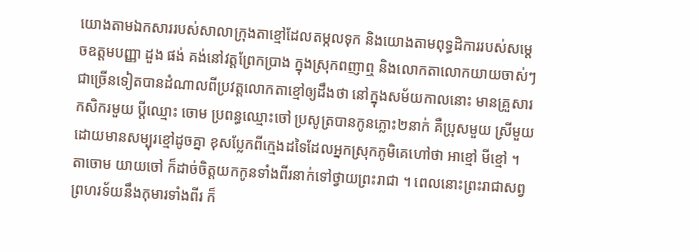យោងតាមឯកសាររបស់សាលាក្រុងតាខ្មៅដែលតម្កលទុក និងយោងតាមពុទ្ធដិការរបស់សម្តេចឧត្តមបញ្ញា ដួង ផង់ គង់នៅវត្តព្រែកប្រាង ក្នុងស្រុកពញាឮ និងលោកតាលោកយាយចាស់ៗជាច្រើនទៀតបានដំណាលពីប្រវត្តលោកតាខ្មៅឲ្យដឹងថា នៅក្នុងសម័យកាលនោះ មានគ្រួសារកសិករមួយ ប្តីឈ្មោះ ចោម ប្រពន្ធឈ្មោះចៅ ប្រសូត្របានកូនភ្លោះ២នាក់ គឺប្រុសមួយ ស្រីមួយ ដោយមានសម្បុរខ្មៅដូចគ្នា ខុសប្លែកពីក្មេងដទៃដែលអ្នកស្រុកភូមិគេហៅថា អាខ្មៅ មីខ្មៅ ។ តាចោម យាយចៅ ក៏ដាច់ចិត្តយកកូនទាំងពីរនាក់ទៅថ្វាយព្រះរាជា ។ ពេលនោះព្រះរាជាសព្វព្រហរទ័យនឹងកុមារទាំងពីរ ក៏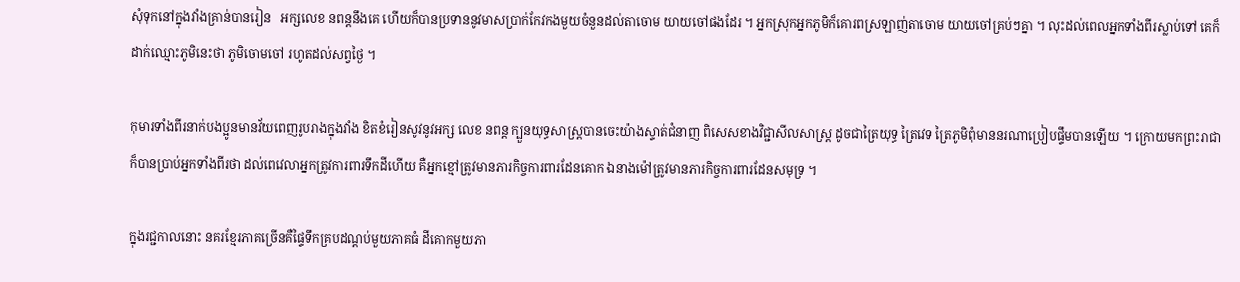សុំទុកនៅក្នុងវាំងគ្រាន់បានរៀន   អក្សលេខ នពន្តនឹងគេ ហើយក៏បានប្រទាននូវមាសប្រាក់កែវកងមួយចំនួនដល់តាចោម យាយចៅផងដែរ ។ អ្នកស្រុកអ្នកភូមិក៏គោរពស្រឡាញ់តាចោម យាយចៅគ្រប់ៗគ្នា ។ លុះដល់ពេលអ្នកទាំងពីរស្លាប់ទៅ គេក៏ដាក់ឈ្មោះភូមិនេះថា ភូមិចោមចៅ រហូតដល់សព្វថ្ងៃ ។

កុមារទាំងពីរនាក់បងប្អូនមានវ័យពេញរូបរាងក្នុងវាំង ខិតខំរៀនសូវនូវអក្ស លេខ នពន្ត ក្បួនយុទ្ធសាស្រ្តបានចេះយ៉ាងស្ទាត់ជំនាញ ពិសេសខាងវិជ្ជាសីលសាស្រ្ត ដូចជាត្រៃយុទ្ធ ត្រៃវេទ ត្រៃភូមិពុំមាននរណាប្រៀបផ្ទឹមបានឡើយ ។ ក្រោយមកព្រះរាជាក៏បានប្រាប់អ្នកទាំងពីរថា ដល់ពេវេលាអ្នកត្រូវការពារទឹកដីហើយ គឺអ្នកខ្មៅត្រូវមានភារកិច្ចការពារដែនគោក ឯនាងម៉ៅត្រូវមានភារកិច្ចការពារដែនសមុទ្រ ។

ក្នុងរជ្ជកាលនោះ នគរខ្មែរភាគច្រើនគឺផ្ទៃទឹកគ្របដណ្តប់មួយភាគធំ ដីគោកមួយភា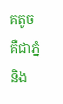គតូច គឺជាភ្នំ និង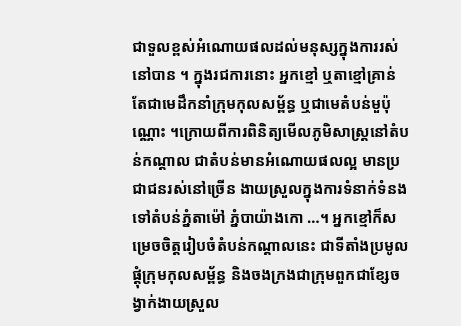ជាទួលខ្ពស់អំណោយផលដល់មនុស្សក្នុងការរស់នៅបាន ។ ក្នុងរជការនោះ អ្នកខ្មៅ ឬតាខ្មៅគ្រាន់តែជាមេដឹកនាំក្រុមកុលសម្ព័ន្ធ ឬជាមេតំបន់មួប៉ុណ្ណោះ ។ក្រោយពីការពិនិត្យមើលភូមិសាស្រ្តនៅតំបន់កណ្តាល ជាតំបន់មានអំណោយផលល្អ មានប្រជាជនរស់នៅច្រើន ងាយស្រួលក្នុងការទំនាក់ទំនងទៅតំបន់ភ្នំតាម៉ៅ ភ្នំបាយ៉ាងកោ …។ អ្នកខ្មៅក៏សម្រេចចិត្តរៀបចំតំបន់កណ្តាលនេះ ជាទីតាំងប្រមូលផ្តុំក្រុមកុលសម្ព័ន្ធ និងចងក្រងជាក្រុមពួកជាខ្សែចង្វាក់ងាយស្រួល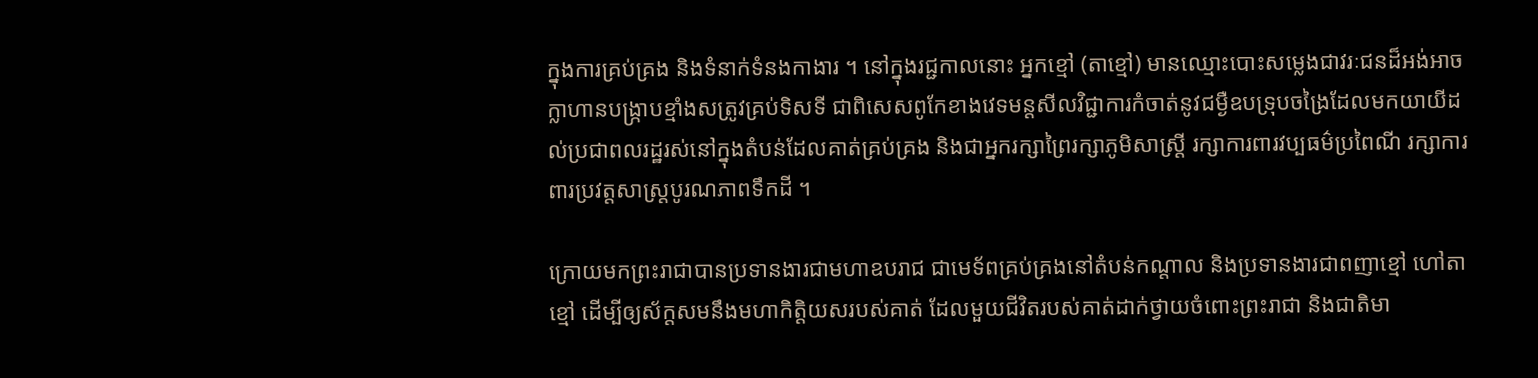ក្នុងការគ្រប់គ្រង និងទំនាក់ទំនងកាងារ ។ នៅក្នុងរជ្ជកាលនោះ អ្នកខ្មៅ (តាខ្មៅ) មានឈ្មោះបោះសម្លេងជាវរៈជនដ៏អង់អាចក្លាហានបង្រ្កាបខ្មាំងសត្រូវគ្រប់ទិសទី ជាពិសេសពូកែខាងវេទមន្តសីលវិជ្ជាការកំចាត់នូវជម្ងឺឧបទ្រុបចង្រៃដែលមកយាយីដល់ប្រជាពលរដ្ឋរស់នៅក្នុងតំបន់ដែលគាត់គ្រប់គ្រង និងជាអ្នករក្សាព្រៃរក្សាភូមិសាស្រ្តី រក្សាការពារវប្បធម៌ប្រពៃណី រក្សាការពារប្រវត្តសាស្រ្តបូរណភាពទឹកដី ។

ក្រោយមកព្រះរាជាបានប្រទានងារជាមហាឧបរាជ ជាមេទ័ពគ្រប់គ្រងនៅតំបន់កណ្តាល និងប្រទានងារជាពញាខ្មៅ ហៅតាខ្មៅ ដើម្បីឲ្យស័ក្តសមនឹងមហាកិត្តិយសរបស់គាត់ ដែលមួយជីវិតរបស់គាត់ដាក់ថ្វាយចំពោះព្រះរាជា និងជាតិមា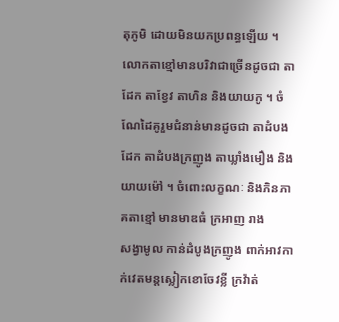តុភូមិ ដោយមិនយកប្រពន្ធឡើយ ។ លោកតាខ្មៅមានបរិវាជាច្រើនដូចជា តាដែក តាខ្វែវ តាហិន និងយាយកូ ។ ចំណែដៃគូរួមជំនាន់មានដូចជា តាដំបងដែក តាដំបងក្រញូង តាឃ្លាំងមឿង និងយាយម៉ៅ ។ ចំពោះលក្ខណៈ និងភិនភាគតាខ្មៅ មានមាឌធំ ក្រអាញ រាង      សង្វាមូល កាន់ដំបូងក្រញូង ពាក់អាវកាក់វេតមន្តស្លៀកខោចែវខ្លី ក្រវ៉ាត់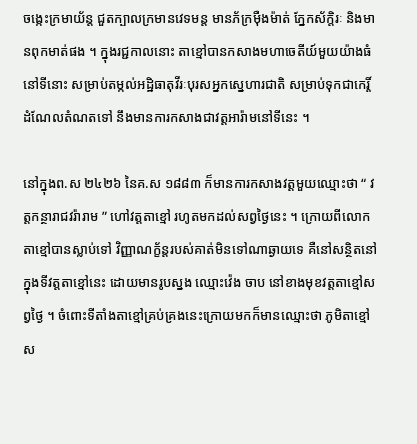ចង្កេះក្រមាយ័ន្ត ជួតក្បាលក្រមានវេទមន្ត មានភ័ក្រម៉ឺងម៉ាត់ ភ្នែកស័ក្តិរៈ និងមានពុកមាត់ផង ។ ក្នុងរជ្ជកាលនោះ តាខ្មៅបានកសាងមហាចេតីយ៍មួយយ៉ាងធំនៅទីនោះ សម្រាប់តម្កល់អដ្ឋិធាតុវីរៈបុរសអ្នកស្នេហារជាតិ សម្រាប់ទុកជាកេរ្តិ៍ដំណែលតំណតទៅ នឹងមានការកសាងជាវត្តអារ៉ាមនៅទីនេះ ។

នៅក្នុងព.ស ២៤២៦ នៃគ.ស ១៨៨៣ ក៏មានការកសាងវត្តមួយឈ្មោះថា “ វត្តកន្ថារាជវរ៉ារាម ” ហៅវត្តតាខ្មៅ រហូតមកដល់សព្វថ្ងៃនេះ ។ ក្រោយពីលោកតាខ្មៅបានស្លាប់ទៅ វិញ្ញាណក្ខ័ន្តរបស់គាត់មិនទៅណាឆ្ងាយទេ គឺនៅសន្ថិតនៅក្នុងទីវត្តតាខ្មៅនេះ ដោយមានរូបស្នង ឈ្មោះវ៉េង ចាប នៅខាងមុខវត្តតាខ្មៅសព្វថ្ងៃ ។ ចំពោះទីតាំងតាខ្មៅគ្រប់គ្រងនេះក្រោយមកក៏មានឈ្មោះថា ភូមិតាខ្មៅ ស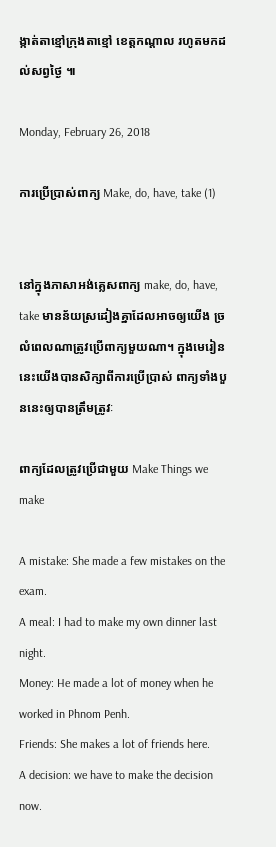ង្កាត់តាខ្មៅក្រុងតាខ្មៅ ខេត្តកណ្តាល រហូតមកដល់សព្វថ្ងៃ ៕

Monday, February 26, 2018

ការប្រើប្រាស់ពាក្យ Make, do, have, take (1)


នៅក្នុងភាសាអង់គ្លេសពាក្យ make, do, have, take មានន័យស្រដៀងគ្នាដែលអាចឲ្យយើង ច្រលំពេលណាត្រូវប្រើពាក្យមួយណា។ ក្នុងមេរៀននេះយើងបានសិក្សាពីការប្រើប្រាស់ ពាក្យទាំងបួននេះឲ្យបានត្រឹមត្រូវៈ

ពាក្យដែលត្រូវប្រើជាមួយ Make Things we make

A mistake: She made a few mistakes on the exam.
A meal: I had to make my own dinner last night.
Money: He made a lot of money when he worked in Phnom Penh.
Friends: She makes a lot of friends here.
A decision: we have to make the decision now.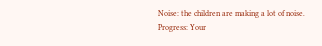Noise: the children are making a lot of noise.
Progress: Your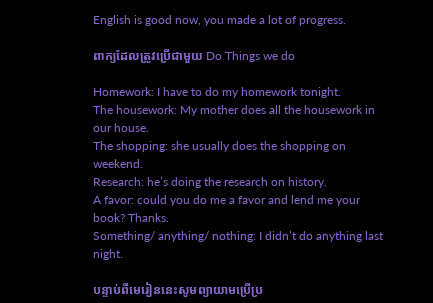English is good now, you made a lot of progress.

ពាក្យដែលត្រូវប្រើជាមួយ Do Things we do

Homework: I have to do my homework tonight.
The housework: My mother does all the housework in our house.
The shopping: she usually does the shopping on weekend.
Research: he’s doing the research on history.
A favor: could you do me a favor and lend me your book? Thanks.
Something/ anything/ nothing: I didn’t do anything last night.

បន្ទាប់ពីមេរៀននេះសូមព្យាយាមប្រើប្រ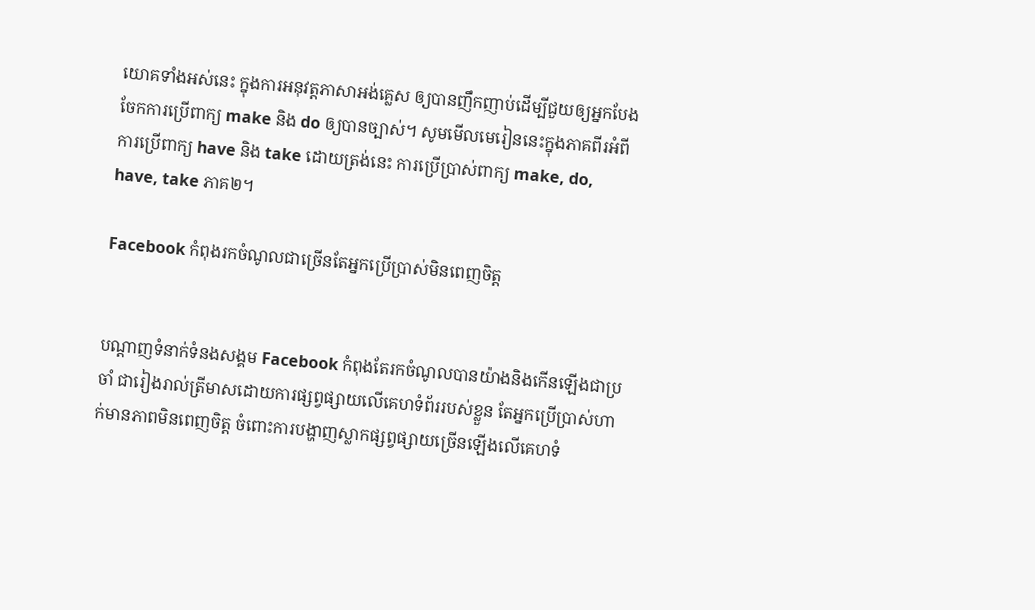យោគទាំងអស់នេះ ក្នុងការអនុវត្តភាសាអង់គ្លេស ឲ្យបានញឹកញាប់ដើម្បីជួយឲ្យអ្នកបែងចែកការប្រើពាក្យ make និង do ឲ្យបានច្បាស់។ សូមមើលមេរៀននេះក្នុងភាគពីរអំពីការប្រើពាក្យ have និង take ដោយត្រង់នេះ ការប្រើប្រាស់ពាក្យ make, do, have, take ភាគ២។

Facebook កំពុងរកចំណូលជាច្រើនតែអ្នកប្រើប្រាស់មិនពេញចិត្ត


បណ្តាញទំនាក់ទំនងសង្គម Facebook កំពុងតែរកចំណូលបានយ៉ាងនិងកើនឡើងជាប្រចាំ ជារៀងរាល់ត្រីមាសដោយការផ្សព្វផ្សាយលើគេហទំព័ររបស់ខ្លួន តែអ្នកប្រើប្រាស់ហាក់មានភាពមិនពេញចិត្ត ចំពោះការបង្ហាញស្លាកផ្សព្វផ្សាយច្រើនឡើងលើគេហទំ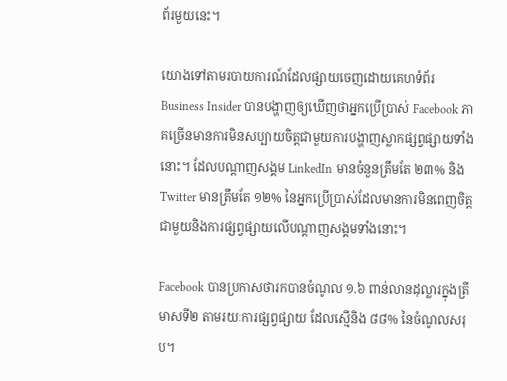ព័រមួយនេះ។

យោងទៅតាមរបាយការណ៍ដែលផ្សាយចេញដោយគេហទំព័រ Business Insider បានបង្ហាញឲ្យឃើញថាអ្នកប្រើប្រាស់ Facebook ភាគច្រើនមានការមិនសប្បាយចិត្តជាមួយការបង្ហាញស្លាកផ្សព្វផ្សាយទាំងនោះ។ ដែលបណ្តាញសង្គម LinkedIn មានចំនួនត្រឹមតែ ២៣% និង Twitter មានត្រឹមតែ ១២% នៃអ្នកប្រើប្រាស់ដែលមានការមិនពេញចិត្តជាមួយនិងការផ្សព្វផ្សាយលើបណ្តាញសង្គមទាំងនោះ។

Facebook បានប្រកាសថារកបានចំណូល ១.៦ ពាន់លានដុល្លារក្នុងត្រីមាសទី២ តាមរយៈការផ្សព្វផ្សាយ ដែលស្មើនិង ៨៨% នៃចំណូលសរុប។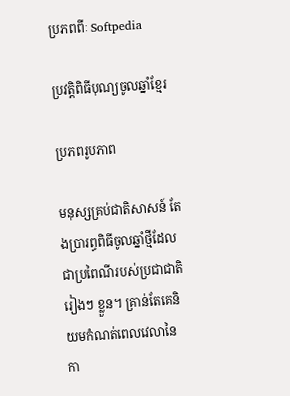ប្រភពពីៈ Softpedia

ប្រវត្តិពិធីបុណ្យចូលឆ្នាំខ្មែរ

ប្រភពរូបភាព

មនុស្សគ្រប់ជាតិសាសន៍ តែងប្រារព្ធពិធីចូលឆ្នាំថ្មីដែលជាប្រពៃណីរបស់ប្រជាជាតិរៀងៗ ខ្លួន។ គ្រាន់តែគេនិយមកំណត់ពេលវេលានៃ កា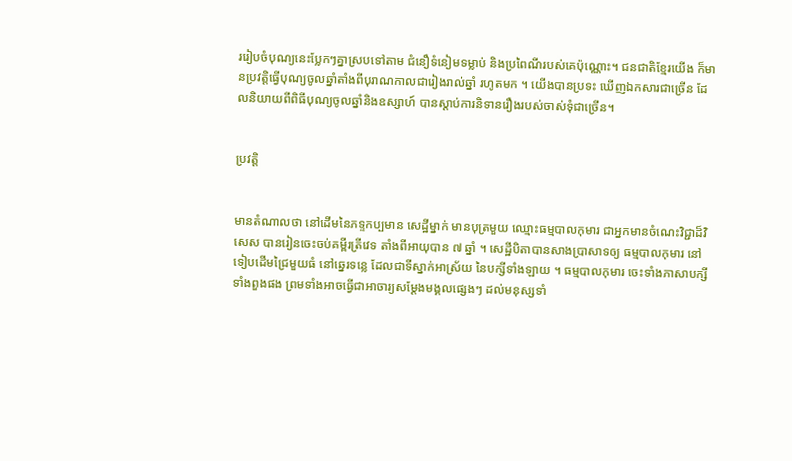ររៀបចំបុណ្យនេះបែ្លកៗគ្នាស្របទៅតាម ជំនឿទំនៀមទម្លាប់ និងប្រពៃណីរបស់គេប៉ុណ្ណោះ។ ជនជាតិខ្មែរយើង ក៏មានប្រវត្តិធ្វើបុណ្យចូលឆ្នាំតាំងពីបុរាណកាលជារៀងរាល់ឆ្នាំ រហូតមក ។ យើងបានប្រទះ ឃើញឯកសារជាច្រើន ដែលនិយាយពីពិធីបុណ្យចូលឆ្នាំនិងឧស្សាហ៍ បានស្តាប់ការនិទានរឿងរបស់ចាស់ទុំជាច្រើន។


ប្រវត្តិ


មានតំណាលថា នៅដើមនៃភទ្ទកប្បមាន សេដ្ឋីម្នាក់ មានបុត្រមួយ ឈ្មោះធម្មបាលកុមារ ជាអ្នកមានចំណេះវិជ្ជាដ៏វិសេស បានរៀនចេះចប់គម្ពីរត្រីវេទ តាំងពីអាយុបាន ៧ ឆ្នាំ ។ សេដ្ឋីបិតាបានសាងប្រាសាទឲ្យ ធម្មបាលកុមារ នៅទៀបដើមជ្រៃមួយធំ នៅឆ្នេរទន្លេ ដែលជាទីស្នាក់អាស្រ័យ នៃបក្សីទាំងឡាយ ។ ធម្មបាលកុមារ ចេះទាំងភាសាបក្សី ទាំងពួងផង ព្រមទាំងអាចធ្វើជាអាចារ្យសម្ដែងមង្គលផេ្សងៗ ដល់មនុស្សទាំ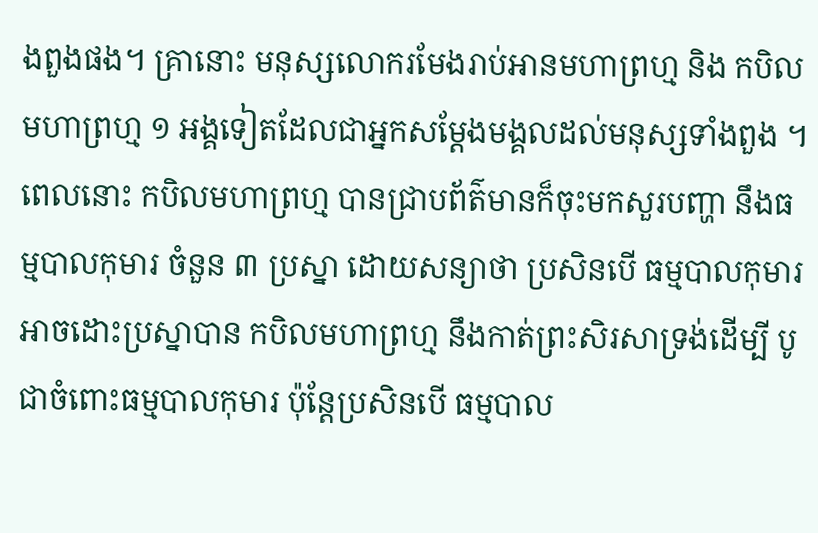ងពួងផង។ គ្រានោះ មនុស្សលោករមែងរាប់អានមហាព្រហ្ម និង កបិលមហាព្រហ្ម ១ អង្គទៀតដែលជាអ្នកសម្ដែងមង្គលដល់មនុស្សទាំងពួង ។ ពេលនោះ កបិលមហាព្រហ្ម បានជ្រាបព័ត៌‌មានក៏ចុះមកសួរបញ្ហា នឹងធម្មបាលកុមារ ចំនួន ៣ ប្រស្នា ដោយសន្យាថា ប្រសិនបើ ធម្មបាលកុមារ អាចដោះប្រស្នាបាន កបិលមហាព្រហ្ម នឹងកាត់ព្រះសិរសាទ្រង់ដើម្បី បូជាចំពោះធម្មបាលកុមារ ប៉ុន្តែប្រសិនបើ ធម្មបាល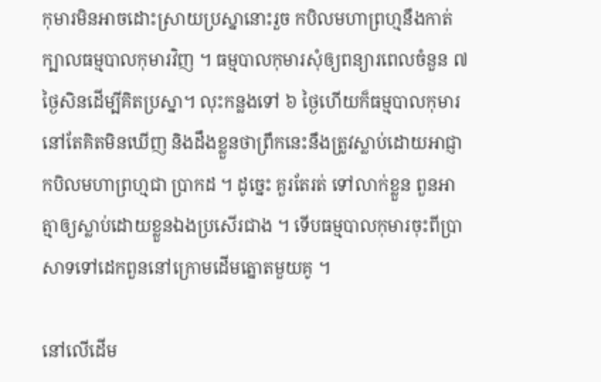កុមារមិនអាចដោះស្រាយប្រស្នានោះរួច កបិលមហាព្រហ្មនឹងកាត់ក្បាលធម្មបាលកុមារវិញ ។ ធម្មបាលកុមារសុំឲ្យពន្យារពេលចំនួន ៧ ថ្ងៃសិនដើម្បីគិតប្រស្នា។ លុះកន្លងទៅ ៦ ថ្ងៃហើយក៏ធម្មបាលកុមារនៅតែគិតមិនឃើញ និងដឹងខ្លួនថាព្រឹកនេះនឹងត្រូវស្លាប់ដោយអាជ្ញាកបិលមហាព្រហ្មជា ប្រាកដ ។ ដូច្នេះ គួរតែរត់ ទៅលាក់ខ្លួន ពួនអាត្មាឲ្យស្លាប់ដោយខ្លួនឯងប្រសើរជាង ។ ទើបធម្មបាលកុមារចុះពីប្រាសាទទៅដេកពួននៅក្រោមដើមត្នោតមួយគូ ។

នៅលើដើម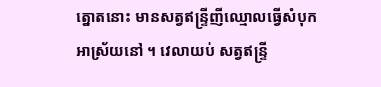ត្នោតនោះ មានសត្វឥន្ទ្រីញីឈ្មោលធ្វើសំបុក អាស្រ័យនៅ ។ វេលាយប់ សត្វឥន្ទ្រី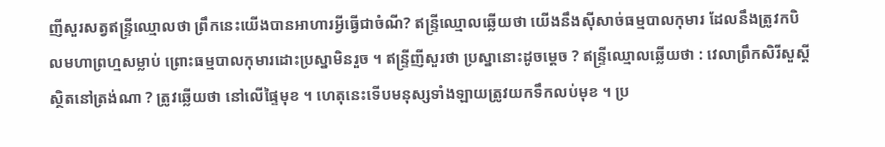ញីសួរសត្វឥន្ទ្រីឈ្មោលថា ព្រឹកនេះយើងបានអាហារអ្វីធ្វើជាចំណី? ឥន្ទ្រីឈ្មោលឆ្លើយថា យើងនឹងស៊ីសាច់ធម្មបាលកុមារ ដែលនឹងត្រូវកបិលមហាព្រហ្មសម្លាប់ ព្រោះធម្មបាលកុមារដោះប្រស្នាមិនរួច ។ ឥន្ទ្រីញីសួរថា ប្រស្នានោះដូចម្ដេច ? ឥន្ទ្រីឈ្មោលឆ្លើយថា : វេលាព្រឹកសិរីសួស្ដីស្ថិតនៅត្រង់ណា ? ត្រូវឆ្លើយថា នៅលើផ្ទៃមុខ ។ ហេតុនេះទើបមនុស្សទាំងឡាយត្រូវយកទឹកលប់មុខ ។ ប្រ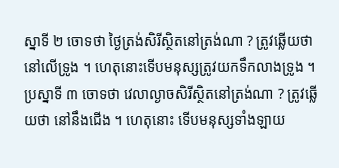ស្នាទី ២ ចោទថា ថ្ងៃត្រង់សិរីស្ថិតនៅត្រង់ណា ? ត្រូវឆ្លើយថា នៅលើទ្រូង ។ ហេតុនោះទើបមនុស្សត្រូវយកទឹកលាងទ្រូង ។ ប្រស្នាទី ៣ ចោទថា វេលាល្ងាចសិរីស្ថិតនៅត្រង់ណា ? ត្រូវឆ្លើយថា នៅនឹងជើង ។ ហេតុនោះ ទើបមនុស្សទាំងឡាយ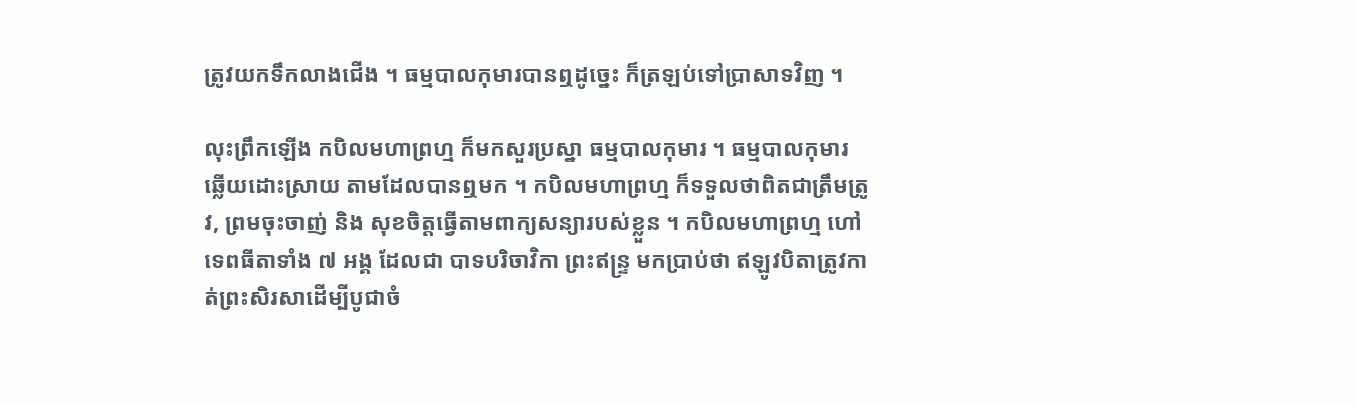ត្រូវយកទឹកលាងជើង ។ ធម្មបាលកុមារបានឮដូច្នេះ ក៏ត្រឡប់ទៅប្រាសាទវិញ ។

លុះព្រឹកឡើង កបិលមហាព្រហ្ម ក៏មកសួរប្រស្នា ធម្មបាលកុមារ ។ ធម្មបាលកុមារ ឆ្លើយដោះស្រាយ តាមដែលបានឮមក ។ កបិលមហាព្រហ្ម ក៏ទទួលថាពិតជាត្រឹមត្រូវ, ព្រមចុះចាញ់ និង សុខចិត្តធ្វើតាមពាក្យសន្យារបស់ខ្លួន ។ កបិលមហាព្រហ្ម ហៅទេពធីតាទាំង ៧ អង្គ ដែលជា បាទបរិចាវិកា ព្រះឥន្ទ្រ មកប្រាប់ថា ឥឡូវបិតាត្រូវកាត់ព្រះសិរសាដើម្បីបូជាចំ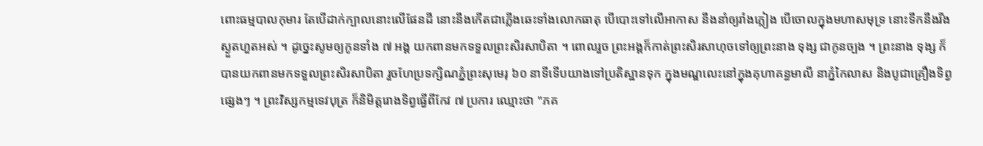ពោះធម្មបាលកុមារ តែបើដាក់ក្បាលនោះលើផែនដី នោះនឹងកើតជាភ្លើងឆេះទាំងលោកធាតុ បើបោះទៅលើអាកាស នឹងនាំឲ្យរាំងភ្លៀង បើចោលក្នុងមហាសមុទ្រ នោះទឹកនឹងរីងស្ងួតហួតអស់ ។ ដូច្នេះសូមឲ្យកូនទាំង ៧ អង្គ យកពានមកទទួលព្រះសិរសាបិតា ។ ពោលរួច ព្រះអង្គក៏កាត់ព្រះសិរសាហុចទៅឲ្យព្រះនាង ទុង្ស ជាកូនច្បង ។ ព្រះនាង ទុង្ស ក៏បានយកពានមកទទួលព្រះសិរសាបិតា រួចហែប្រទក្សិណភ្នំព្រះសុមេរុ ៦០ នាទីទើបយាងទៅប្រតិស្ឋានទុក ក្នុងមណ្ឌលេះនៅក្នុងគុហាគន្ធមាលី នាភ្នំកៃលាស និងបូជាគ្រឿងទិព្វផេ្សងៗ ។ ព្រះវិស្សកម្មទេវបុត្រ ក៏និមិត្តរោងទិព្វធ្វើពីកែវ ៧ ប្រការ ឈ្មោះថា "ភគ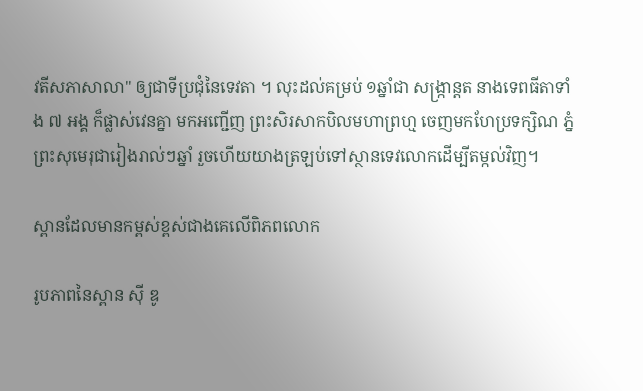វតីសភាសាលា" ឲ្យជាទីប្រជុំនៃទេវតា ។ លុះដល់គម្រប់ ១ឆ្នាំជា សង្ក្រាន្តត នាងទេពធីតាទាំង ៧ អង្គ ក៏ផ្លាស់វេនគ្នា មកអញ្ជើញ ព្រះសិរសាកបិលមហាព្រហ្ម ចេញមកហែប្រទក្សិណ ភ្នំព្រះសុមេរុជារៀងរាល់ៗឆ្នាំ រួចហើយយាងត្រឡប់ទៅស្ថានទេវលោកដើម្បីតម្កល់វិញ។

ស្ពានដែលមានកម្ពស់ខ្ពស់ជាងគេលើពិភពលោក

រូបភាពនៃស្ពាន ស៊ី ឌូ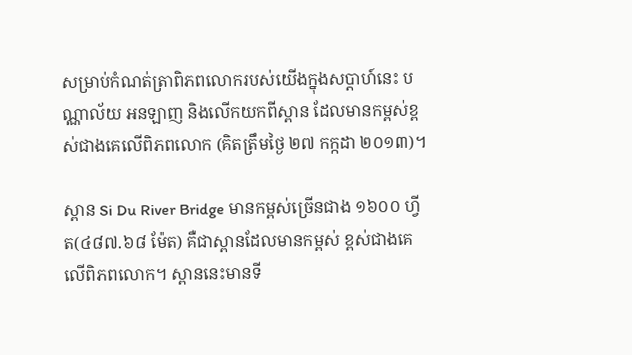សម្រាប់កំណត់ត្រាពិភពលោករបស់យើងក្នុងសប្តាហ៍នេះ បណ្ណាល័យ អនឡាញ និងលើកយកពីស្ពាន ដែលមានកម្ពស់ខ្ពស់ជាងគេលើពិភពលោក (គិតត្រឹមថ្ងៃ ២៧ កក្កដា ២០១៣)។

ស្ពាន Si Du River Bridge មានកម្ពស់ច្រើនជាង ១៦០០ ហ្វីត(៤៨៧.៦៨ ម៉ែត) គឺជាស្ពានដែលមានកម្ពស់ ខ្ពស់ជាងគេលើពិភពលោក។ ស្ពាននេះមានទី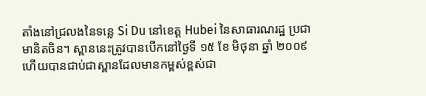តាំងនៅជ្រលងនៃទន្លេ Si Du នៅខេត្ត Hubei នៃសាធារណរដ្ឋ ប្រជាមានិតចិន។ ស្ពាននេះត្រូវបានបើកនៅថ្ងៃទី ១៥ ខែ មិថុនា ឆ្នាំ ២០០៩ ហើយបានជាប់ជាស្ពានដែលមានកម្ពស់ខ្ពស់ជា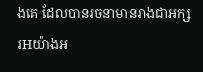ងគេ ដែលបានរចនាមានរាងជាអក្សរHយ៉ាងអ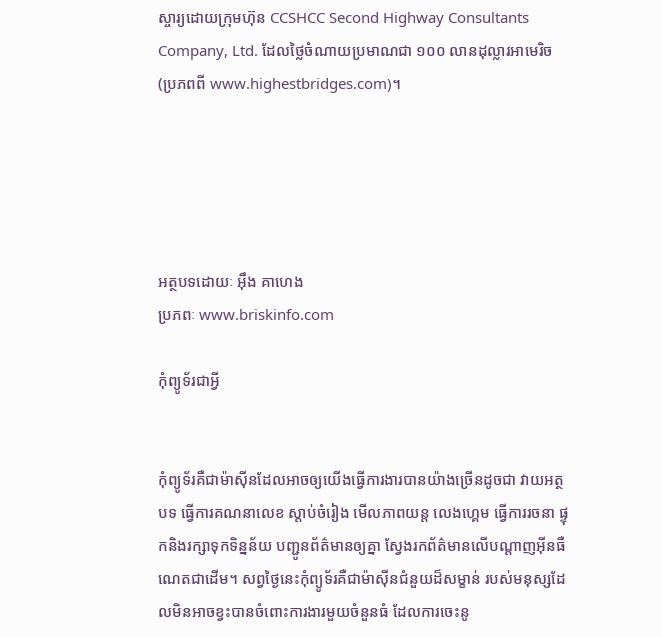ស្ចារ្យដោយក្រុមហ៊ុន CCSHCC Second Highway Consultants Company, Ltd. ដែលថ្លៃចំណាយប្រមាណជា ១០០ លានដុល្លារអាមេរិច (ប្រភពពី www.highestbridges.com)។





អត្ថបទដោយៈ អ៊ឹង គាហេង
ប្រភពៈ www.briskinfo.com

កុំព្យូទ័រជាអ្វី


កុំព្យូទ័រគឺជាម៉ាស៊ីនដែលអាចឲ្យយើងធ្វើការងារបានយ៉ាងច្រើនដូចជា វាយអត្ថបទ ធ្វើការគណនាលេខ ស្តាប់ចំរៀង មើលភាពយន្ត លេងហ្គេម ធ្វើការរចនា ផ្ទុកនិងរក្សាទុកទិន្នន័យ បញ្ជូនព័ត៌មានឲ្យគ្នា ស្វែងរកព័ត៌មានលើបណ្តាញអ៊ីនធឺណេតជាដើម។ សព្វថ្ងៃនេះកុំព្យូទ័រគឺជាម៉ាស៊ីនជំនួយដ៏សម្ខាន់ របស់មនុស្សដែលមិនអាចខ្វះបានចំពោះការងារមួយចំនួនធំ ដែលការចេះនូ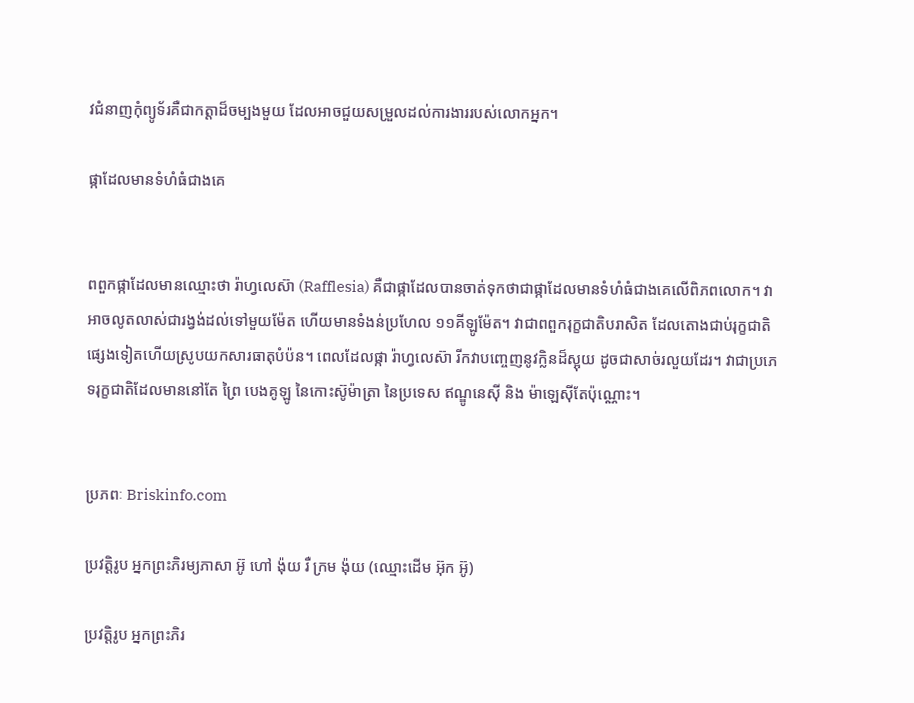វជំនាញកុំព្យូទ័រគឺជាកត្តាដ៏ចម្បងមួយ ដែលអាចជួយសម្រួលដល់ការងាររបស់លោកអ្នក។

ផ្កាដែលមានទំហំធំជាងគេ


ពពួកផ្កាដែលមានឈ្មោះថា រ៉ាហ្វលេស៊ា (Rafflesia) គឺជាផ្កាដែលបានចាត់ទុកថាជាផ្កាដែលមានទំហំធំជាងគេលើពិភពលោក។ វាអាចលូតលាស់ជារង្វង់ដល់ទៅមួយម៉ែត ហើយមានទំងន់ប្រហែល ១១គីឡូម៉ែត។ វាជាពពួករុក្ខជាតិបរាសិត ដែលតោងជាប់រុក្ខជាតិផ្សេងទៀតហើយស្រូបយកសារធាតុបំប៉ន។ ពេលដែលផ្កា រ៉ាហ្វលេស៊ា រីកវាបញ្ចេញនូវក្លិនដ៏ស្អុយ ដូចជាសាច់រលួយដែរ។ វាជាប្រភេទរុក្ខជាតិដែលមាននៅតែ ព្រៃ បេងគូឡូ នៃកោះស៊ូម៉ាត្រា នៃប្រទេស ឥណ្ឌូនេស៊ី និង ម៉ាឡេស៊ីតែប៉ុណ្ណោះ។


ប្រភពៈ Briskinfo.com

ប្រវត្តិរូប អ្នកព្រះភិរម្យភាសា អ៊ូ ហៅ ង៉ុយ រឺ ក្រម ង៉ុយ (ឈ្មោះដើម អ៊ុក អ៊ូ)

ប្រវត្តិរូប អ្នកព្រះភិរ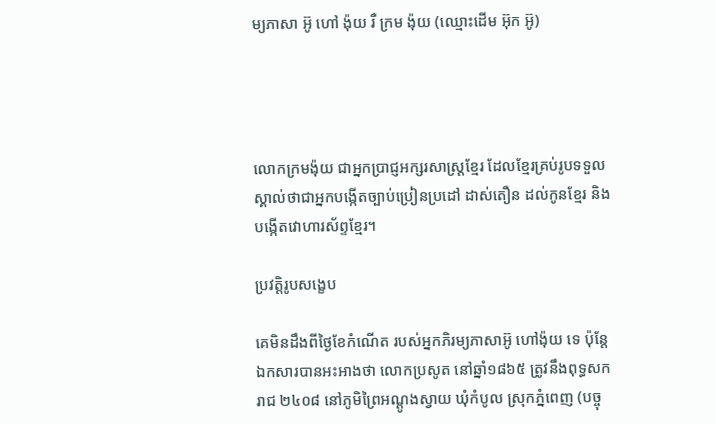ម្យភាសា អ៊ូ ហៅ ង៉ុយ រឺ ក្រម ង៉ុយ (ឈ្មោះដើម អ៊ុក អ៊ូ)




លោកក្រមង៉ុយ ជាអ្នកប្រាជ្ញអក្សរសាស្ត្រខ្មែរ ដែលខ្មែរគ្រប់រូបទទួលស្គាល់ថាជាអ្នកបង្កើតច្បាប់ប្រៀនប្រដៅ ដាស់តឿន ដល់កូនខ្មែរ និងបង្កើតវោហារស័ព្ទខ្មែរ។

ប្រវត្តិរូបសង្ខេប

គេមិនដឹងពីថ្ងៃខែកំណើត របស់អ្នកភិរម្យភាសាអ៊ូ ហៅង៉ុយ ទេ ប៉ុន្តែឯកសារបានអះអាងថា លោកប្រសូត នៅឆ្នាំ១៨៦៥ ត្រូវនឹងពុទ្ធសករាជ ២៤០៨ នៅភូមិព្រៃអណ្ដូងស្វាយ ឃុំកំបូល ស្រុកភ្នំពេញ (បច្ចុ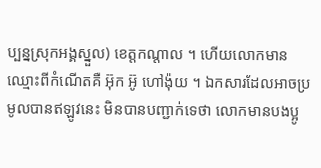ប្បន្នស្រុកអង្គស្នួល) ខេត្តកណ្ដាល ។ ហើយលោកមានឈ្មោះពីកំណើតគឺ អ៊ុក អ៊ូ ហៅង៉ុយ ។ ឯកសារដែលអាចប្រមូលបានឥឡូវនេះ មិនបានបញ្ជាក់ទេថា លោកមានបងប្អូ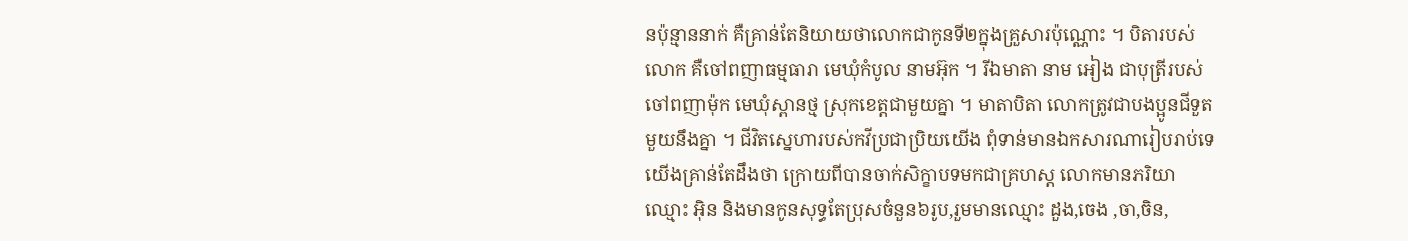នប៉ុន្មាននាក់ គឺគ្រាន់តែនិយាយថាលោកជាកូនទី២ក្នុងគ្រួសារប៉ុណ្ណោះ ។ បិតារបស់លោក គឺចៅពញាធម្មធារា មេឃុំកំបូល នាមអ៊ុក ។ រីឯមាតា នាម អៀង ជាបុត្រីរបស់ចៅពញាម៉ុក មេឃុំស្ពានថ្ម ស្រុកខេត្តជាមួយគ្នា ។ មាតាបិតា លោកត្រូវជាបងប្អូនជីទួតមួយនឹងគ្នា ។ ជីវិតស្នេហារបស់កវីប្រជាប្រិយយើង ពុំទាន់មានឯកសារណារៀបរាប់ទេ យើងគ្រាន់តែដឹងថា ក្រោយពីបានចាក់សិក្ខាបទមកជាគ្រហស្ត លោកមានភរិយា ឈ្មោះ អ៊ិន និងមានកូនសុទ្ធតែប្រុសចំនួន៦រូប,រួមមានឈ្មោះ ដួង,ចេង ,ចា,ចិន,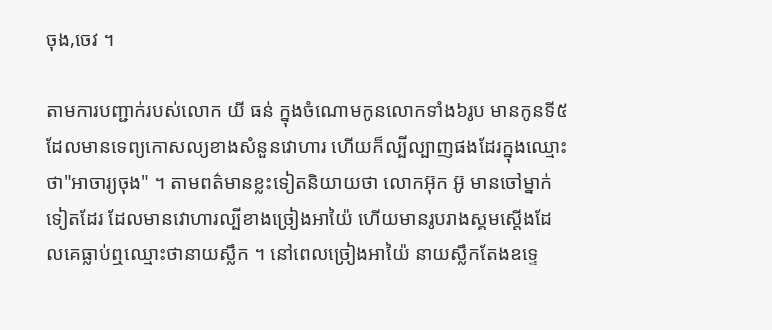ចុង,ចេវ ។

តាមការបញ្ជាក់របស់លោក យី ធន់ ក្នុងចំណោមកូនលោកទាំង៦រូប មានកូនទី៥ ដែលមានទេព្យកោសល្យខាងសំនួនវោហារ ហើយក៏ល្បីល្បាញផងដែរក្នុងឈ្មោះថា"អាចារ្យចុង" ។ តាមពត៌មានខ្លះទៀតនិយាយថា លោកអ៊ុក អ៊ូ មានចៅម្នាក់ទៀតដែរ ដែលមានវោហារល្បីខាងច្រៀងអាយ៉ៃ ហើយមានរូបរាងស្គមស្ដើងដែលគេធ្លាប់ឮឈ្មោះថានាយស្លឹក ។ នៅពេលច្រៀងអាយ៉ៃ នាយស្លឹកតែងឧទ្ទេ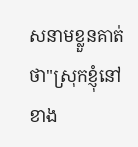សនាមខ្លួនគាត់ថា"ស្រុកខ្ញុំនៅខាង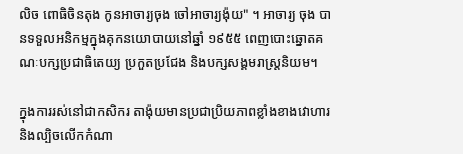លិច ពោធិចិនតុង កូនអាចារ្យចុង ចៅអាចារ្យង៉ុយ" ។ អាចារ្យ ចុង បានទទួលអនិកម្មក្នុងគុកនយោបាយនៅឆ្នាំ ១៩៥៥ ពេញបោះឆ្នោតគណៈបក្សប្រជាធិតេយ្យ ប្រកួតប្រជែង និងបក្សសង្គមរាស្ត្រនិយម។

ក្នុងការរស់នៅជាកសិករ តាង៉ុយមានប្រជាប្រិយភាពខ្លាំងខាងវោហារ និងល្បិចលើកកំណា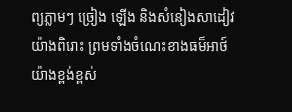ព្យភ្លាមៗ ច្រៀង ឡើង និងសំនៀងសាដៀវយ៉ាងពិរោះ ព្រមទាំងចំណេះខាងធម៏អាថ៍យ៉ាងខ្ពង់ខ្ពស់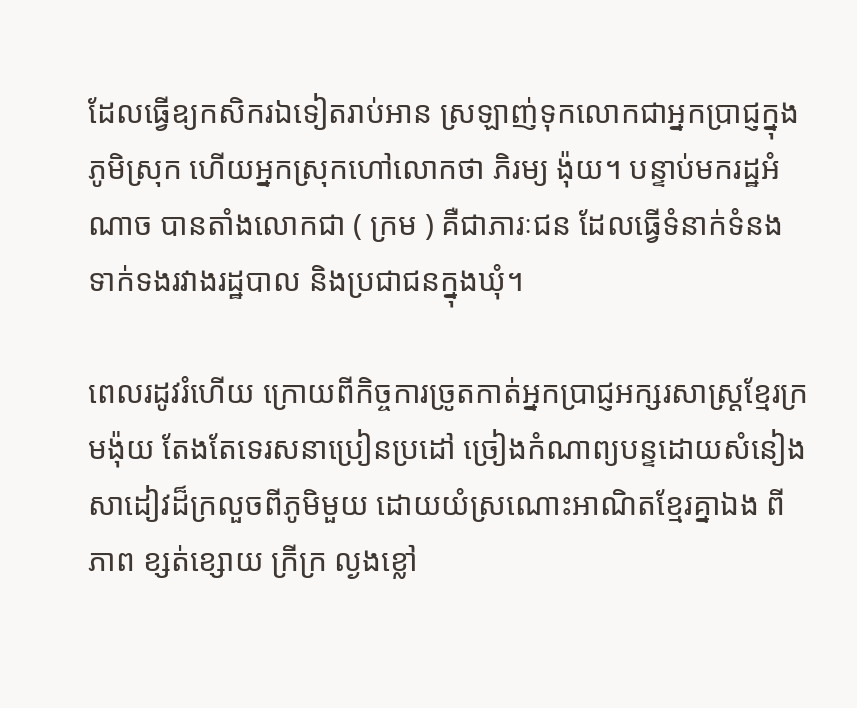ដែលធ្វើឧ្យកសិករឯទៀតរាប់អាន ស្រឡាញ់ទុកលោកជាអ្នកប្រាជ្ញក្នុងភូមិស្រុក ហើយអ្នកស្រុកហៅលោកថា ភិរម្យ ង៉ុយ។ បន្ទាប់មករដ្ឋអំណាច បានតាំងលោកជា ( ក្រម ) គឺជាភារៈជន ដែលធ្វើទំនាក់ទំនងទាក់ទងរវាងរដ្ឋបាល និងប្រជាជនក្នុងឃុំ។

ពេលរដូវរំហើយ ក្រោយពីកិច្ចការច្រូតកាត់អ្នកប្រាជ្ញអក្សរសាស្ត្រខ្មែរក្រមង៉ុយ តែងតែទេរសនាប្រៀនប្រដៅ ច្រៀងកំណាព្យបន្ទដោយសំនៀងសាដៀវដ៏ក្រលួចពីភូមិមួយ ដោយយំស្រណោះអាណិតខ្មែរគ្នាឯង ពីភាព ខ្សត់ខ្សោយ ក្រីក្រ ល្ងងខ្លៅ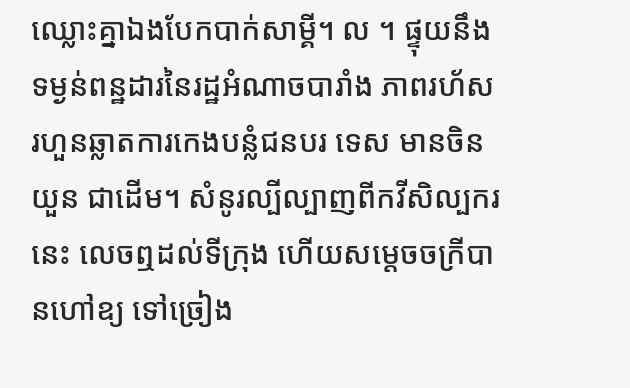ឈ្លោះគ្នាឯងបែកបាក់សាម្គី។ ល ។ ផ្ទុយនឹងទម្ងន់ពន្ឋដារនៃរដ្ឋអំណាចបារាំង ភាពរហ័សរហួនឆ្លាតការកេងបន្លំជនបរ ទេស មានចិន យួន ជាដើម។ សំនូរល្បីល្បាញពីកវីសិល្បករនេះ លេចឮដល់ទីក្រុង ហើយសម្តេចចក្រីបានហៅឧ្យ ទៅច្រៀង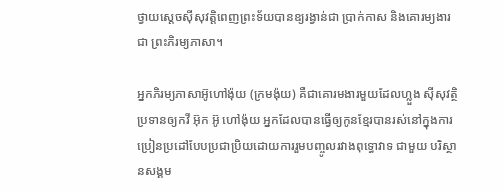ថ្វាយស្តេចស៊ីសុវត្តិពេញព្រះទ័យបានឧ្យរង្វាន់ជា ប្រាក់កាស និងគោរម្យងារជា ព្រះភិរម្យភាសា។

អ្នកភិរម្យភាសាអ៊ូហៅង៉ុយ (ក្រមង៉ុយ) គឺជាគោរមងារមួយដែលហ្លួង ស៊ីសុវត្ថិ ប្រទានឲ្យកវី អ៊ុក អ៊ូ ហៅង៉ុយ អ្នកដែលបានធ្វើឲ្យកូនខ្មែរបានរស់នៅក្នុងការប្រៀនប្រដៅបែបប្រជាប្រិយដោយការរួមបញ្ចូលរវាងពុទ្ធោវាទ ជាមួយ បរិស្ថានសង្គម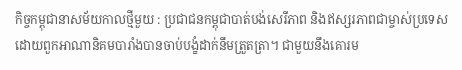កិច្ចកម្ពុជានាសម័យកាលថ្មីមួយ : ប្រជាជនកម្ពុជាបាត់បង់សេរីភាព និងឥស្សរភាពជាម្ចាស់ប្រទេស ដោយពួកអាណានិគមបារាំងបានចាប់បង្ខំដាក់នឹមត្រួតត្រា។ ជាមួយនឹងគោរម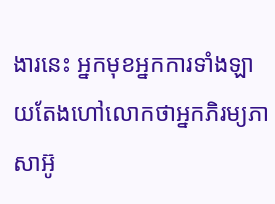ងារនេះ អ្នកមុខអ្នកការទាំងឡាយតែងហៅលោកថាអ្នកភិរម្យភាសាអ៊ូ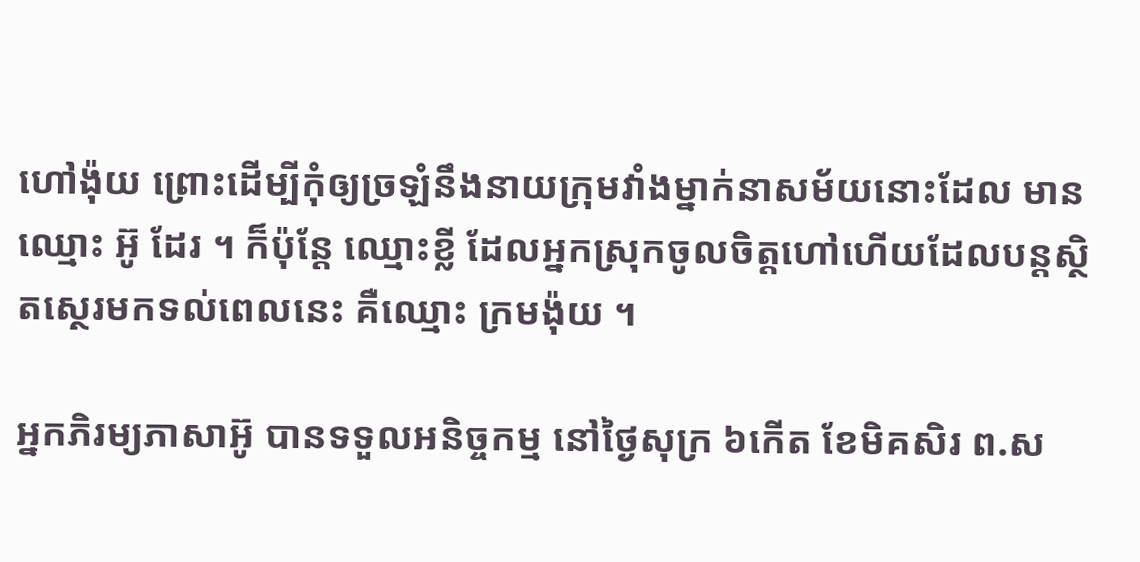ហៅង៉ុយ ព្រោះដើម្បីកុំឲ្យច្រឡំនឹងនាយក្រុមវាំងម្នាក់នាសម័យនោះដែល មានឈ្មោះ អ៊ូ ដែរ ។ ក៏ប៉ុន្តែ ឈ្មោះខ្លី ដែលអ្នកស្រុកចូលចិត្តហៅហើយដែលបន្តស្ថិតស្ថេរមកទល់ពេលនេះ គឺឈ្មោះ ក្រមង៉ុយ ។

អ្នកភិរម្យភាសាអ៊ូ បានទទួលអនិច្ចកម្ម នៅថ្ងៃសុក្រ ៦កើត ខែមិគសិរ ព.ស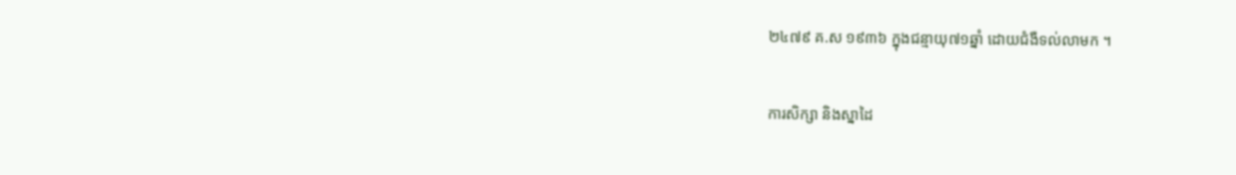២៤៧៩ គ.ស ១៩៣៦ ក្នុងជន្មាយុ៧១ឆ្នាំ ដោយជំងឺទល់លាមក ។

ការសិក្សា និងស្នាដៃ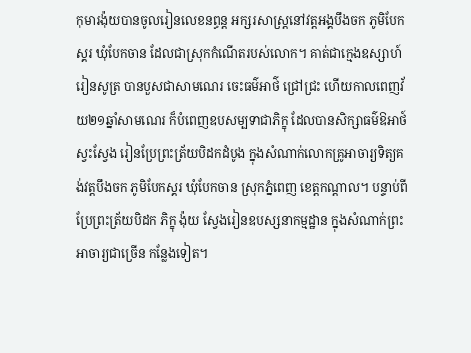កុមារង៉ុយបានចូលរៀនលេខនព្ធន្ត អក្សរសាស្ត្រនៅវត្តអង្គបឹងចក ភូមិបែកស្គរ ឃុំបែកចាន ដែលជាស្រុកកំណើតរបស់លោក។ គាត់ជាក្មេងឧស្សាហ៍រៀនសូត្រ បានបួសជាសាមណេរ ចេះធម៌អាថ៌ ជ្រៅជ្រះ ហើយកាលពេញវ័យ២១ឆ្នាំសាមណេរ ក៏បំពេញឧបសម្បទាជាភិក្ខុ ដែលបានសិក្សាធម៌ឱអាថ៍ ស្វះស្វែង រៀនប្រែព្រះត្រ័យបិដកដំបូង ក្នុងសំណាក់លោកគ្រូអាចារ្យទិត្យគង់វត្តបឹងចក ភូមិបែកស្គរ ឃុំបែកចាន ស្រុកភ្នំពេញ ខេត្តកណ្តាល។ បន្ទាប់ពីប្រែព្រះត្រ័យបិដក ភិក្ខុ ង៉ុយ ស្វែងរៀនឧបស្សនាកម្មដ្ឋាន ក្នុងសំណាក់ព្រះអាចារ្យជាច្រើន កន្លែងទៀត។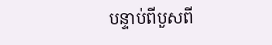បន្ទាប់ពីបួសពី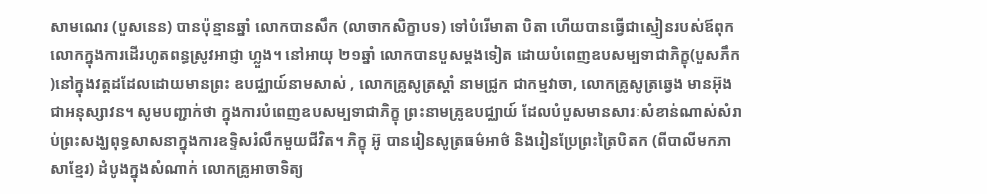សាមណេរ (បួសនេន) បានប៉ុន្មានឆ្នាំ លោកបានសឹក (លាចាកសិក្ខាបទ) ទៅបំរើមាតា បិតា ហើយបានធ្វើជាស្មៀនរបស់ឪពុកលោកក្នុងការដើរហូតពន្ធស្រូវអាជ្ញា ហ្លួង។ នៅអាយុ ២១ឆ្នាំ លោកបានបួសម្ដងទៀត ដោយបំពេញឧបសម្បទាជាភិក្ខុ(បួសភឹក)នៅក្នុងវត្តដដែលដោយមានព្រះ ឧបជ្ឈាយ៍នាមសាស់ , លោកគ្រូសូត្រស្តាំ នាមជ្រូក ជាកម្មវាចា, លោកគ្រូសូត្រឆ្វេង មានអ៊ុងជាអនុស្សាវន។ សូមបញ្ជាក់ថា ក្នុងការបំពេញឧបសម្បទាជាភិក្ខុ ព្រះនាមគ្រូឧបជ្ឈាយ៍ ដែលបំបួសមានសារៈសំខាន់ណាស់សំរាប់ព្រះសង្ឃពុទ្ធសាសនាក្នុងការឧទ្ទិសរំលឹកមួយជីវិត។ ភិក្ខុ អ៊ូ បានរៀនសូត្រធម៌អាថ៌ និងរៀនប្រែព្រះត្រៃបិតក (ពីបាលីមកភាសាខ្មែរ) ដំបូងក្នុងសំណាក់ លោកគ្រូអាចាទិត្យ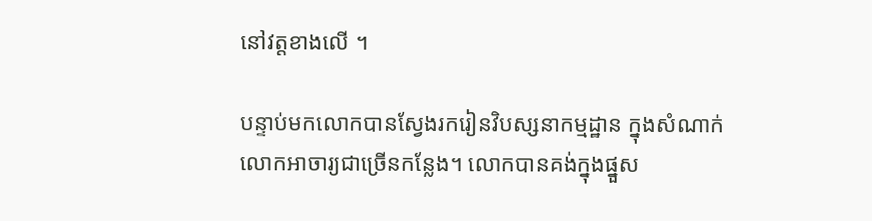នៅវត្តខាងលើ ។

បន្ទាប់មកលោកបានស្វែងរករៀនវិបស្សនាកម្មដ្ឋាន ក្នុងសំណាក់លោកអាចារ្យជាច្រើនកន្លែង។ លោកបានគង់ក្នុងផ្នួស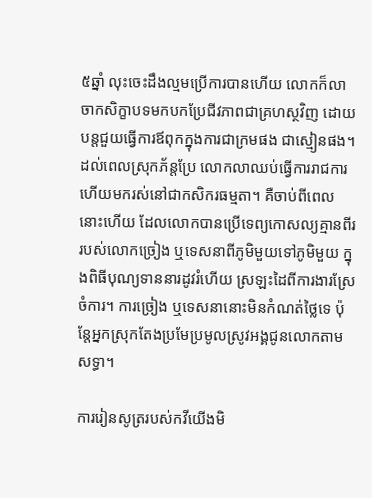៥ឆ្នាំ លុះចេះដឹងល្មមប្រើការបានហើយ លោកក៏លាចាកសិក្ខាបទមកបកប្រែជីវភាពជាគ្រហស្ថវិញ ដោយបន្តជួយធ្វើការឪពុកក្នុងការជាក្រមផង ជាស្មៀនផង។ ដល់ពេលស្រុកភ័ន្តប្រែ លោកលាឈប់ធ្វើការរាជការហើយមករស់នៅជាកសិករធម្មតា។ គឺចាប់ពីពេលនោះហើយ ដែលលោកបានប្រើទេព្យកោសល្យគ្មានពីររបស់លោកច្រៀង ឬទេសនាពីភូមិមួយទៅភូមិមួយ ក្នុងពិធីបុណ្យទាននារដូវរំហើយ ស្រឡះដៃពីការងារស្រែចំការ។ ការច្រៀង ឬទេសនានោះមិនកំណត់ថ្លៃទេ ប៉ុន្តែអ្នកស្រុកតែងប្រមែប្រមូលស្រូវអង្គជូនលោកតាមសទ្ធា។

ការរៀនសូត្ររបស់កវីយើងមិ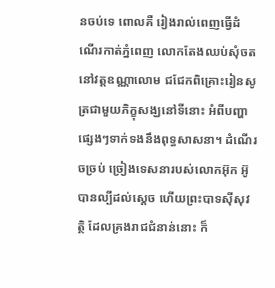នចប់ទេ ពោលគឺ រៀងរាល់ពេញធ្វើដំណើរកាត់ភ្នំពេញ លោកតែងឈប់សុំចតនៅវត្តឧណ្ណាលោម ជជែកពិគ្រោះរៀនសូត្រជាមួយភិក្ខុសង្ឃនៅទីនោះ អំពីបញ្ហាផ្សេងៗទាក់ទងនឹងពុទ្ធសាសនា។ ដំណើរចច្រប់ ច្រៀងទេសនារបស់លោកអ៊ុក អ៊ូ បានល្បីដល់ស្ដេច ហើយព្រះបាទស៊ីសុវត្ថិ ដែលគ្រងរាជជំនាន់នោះ ក៏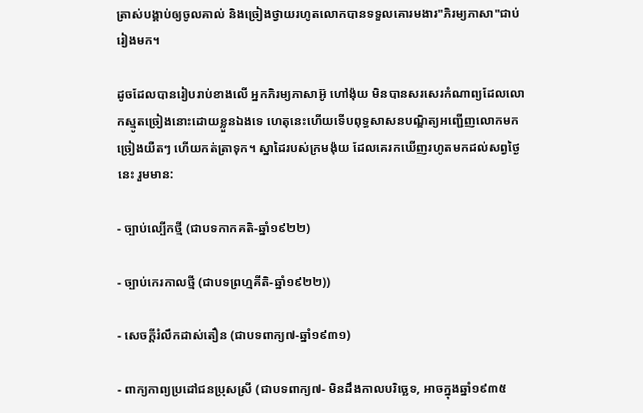ត្រាស់បង្គាប់ឲ្យចូលគាល់ និងច្រៀងថ្វាយរហូតលោកបានទទួលគោរមងារ"ភិរម្យភាសា"ជាប់រៀងមក។

ដូចដែលបានរៀបរាប់ខាងលើ អ្នកភិរម្យភាសាអ៊ូ ហៅង៉ុយ មិនបានសរសេរកំណាព្យដែលលោកស្មូតច្រៀងនោះដោយខ្លួនឯងទេ ហេតុនេះហើយទើបពុទ្ធសាសនបណ្ឌិត្យអញ្ជើញលោកមកច្រៀងយឺតៗ ហើយកត់ត្រាទុក។ ស្នាដៃរបស់ក្រមង៉ុយ ដែលគេរកឃើញរហូតមកដល់សព្វថ្ងៃនេះ រួមមាន:

- ច្បាប់ល្បើកថ្មី (ជាបទកាកគតិ-ឆ្នាំ១៩២២)

- ច្បាប់កេរកាលថ្មី (ជាបទព្រហ្មគីតិ-ឆ្នាំ១៩២២))

- សេចក្ដីរំលឹកដាស់តឿន (ជាបទពាក្យ៧-ឆ្នាំ១៩៣១)

- ពាក្យកាព្យប្រដៅជនប្រុសស្រី (ជាបទពាក្យ៧- មិនដឹងកាលបរិច្ឆេទ, អាចក្នុងឆ្នាំ១៩៣៥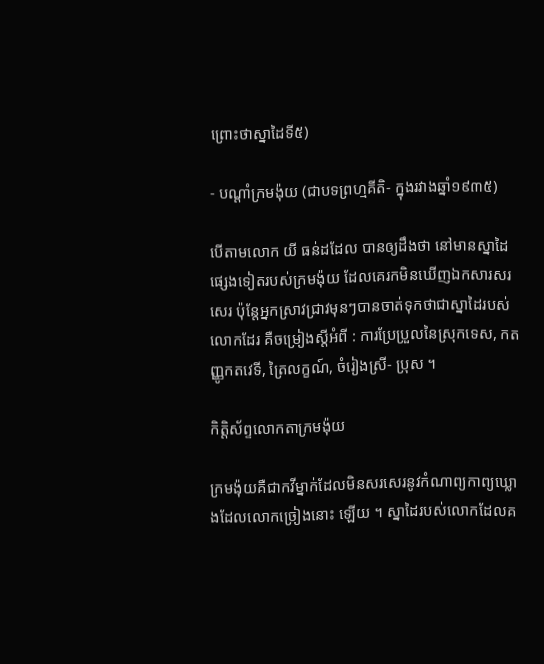ព្រោះថាស្នាដៃទី៥)

- បណ្ដាំក្រមង៉ុយ (ជាបទព្រហ្មគីតិ- ក្នុងរវាងឆ្នាំ១៩៣៥)

បើតាមលោក យី ធន់ដដែល បានឲ្យដឹងថា នៅមានស្នាដៃផ្សេងទៀតរបស់ក្រមង៉ុយ ដែលគេរកមិនឃើញឯកសារសរសេរ ប៉ុន្តែអ្នកស្រាវជ្រាវមុនៗបានចាត់ទុកថាជាស្នាដៃរបស់លោកដែរ គឺចម្រៀងស្ដីអំពី : ការប្រែប្រួលនៃស្រុកទេស, កតញ្ញូកតវេទី, ត្រៃលក្ខណ៍, ចំរៀងស្រី- ប្រុស ។

កិត្តិស័ព្ទលោកតាក្រមង៉ុយ

ក្រមង៉ុយគឺជាកវីម្នាក់ដែលមិនសរសេរនូវកំណាព្យកាព្យឃ្លោងដែលលោកច្រៀងនោះ ឡើយ ។ ស្នាដៃរបស់លោកដែលគ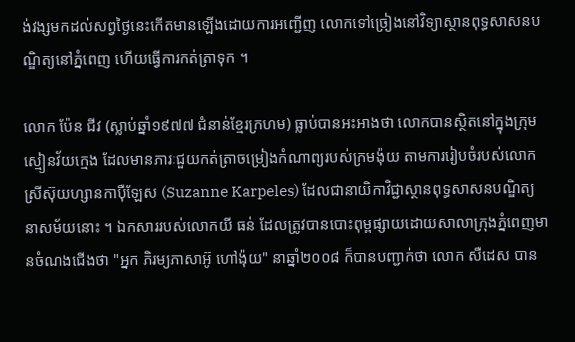ង់វង្សមកដល់សព្វថ្ងៃនេះកើតមានឡើងដោយការអញ្ជើញ លោកទៅច្រៀងនៅវិទ្យាស្ថានពុទ្ធសាសនបណ្ឌិត្យនៅភ្នំពេញ ហើយធ្វើការកត់ត្រាទុក ។

លោក ប៉ែន ជីវ (ស្លាប់ឆ្នាំ១៩៧៧ ជំនាន់ខ្មែរក្រហម) ធ្លាប់បានអះអាងថា លោកបានស្ថិតនៅក្នុងក្រុមស្មៀនវ័យក្មេង ដែលមានភារៈជួយកត់ត្រាចម្រៀងកំណាព្យរបស់ក្រមង៉ុយ តាមការរៀបចំរបស់លោកស្រីស៊ុយហ្សានកាប៉ឺឡែស (Suzanne Karpeles) ដែលជានាយិកាវិជ្ជាស្ថានពុទ្ធសាសនបណ្ឌិត្យនាសម័យនោះ ។ ឯកសាររបស់លោកយី ធន់ ដែលត្រូវបានបោះពុម្ពផ្សាយដោយសាលាក្រុងភ្នំពេញមានចំណងជើងថា "អ្នក ភិរម្យភាសាអ៊ូ ហៅង៉ុយ" នាឆ្នាំ២០០៨ ក៏បានបញ្ជាក់ថា លោក សឺដេស បាន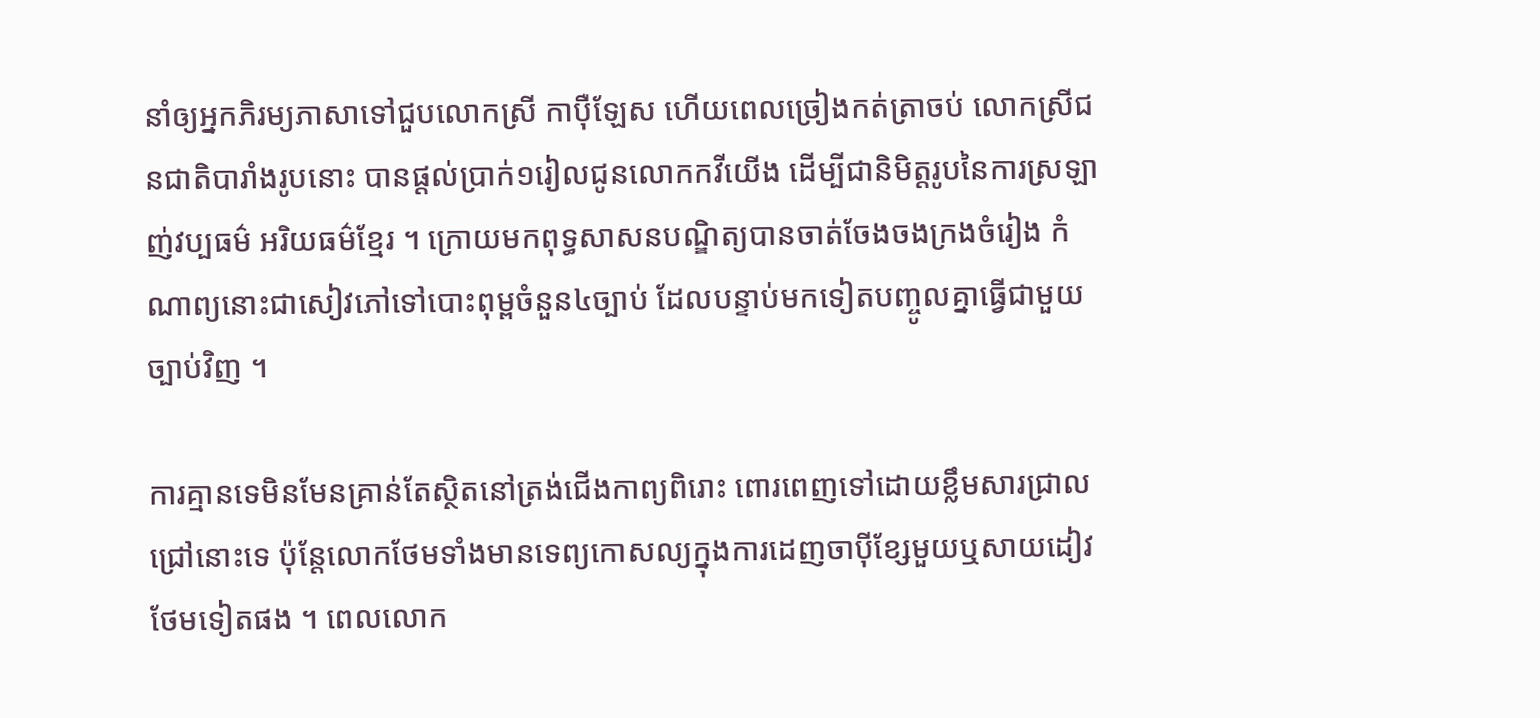នាំឲ្យអ្នកភិរម្យភាសាទៅជួបលោកស្រី កាប៉ឺឡែស ហើយពេលច្រៀងកត់ត្រាចប់ លោកស្រីជនជាតិបារាំងរូបនោះ បានផ្ដល់ប្រាក់១រៀលជូនលោកកវីយើង ដើម្បីជានិមិត្តរូបនៃការស្រឡាញ់វប្បធម៌ អរិយធម៌ខ្មែរ ។ ក្រោយមកពុទ្ធសាសនបណ្ឌិត្យបានចាត់ចែងចងក្រងចំរៀង កំណាព្យនោះជាសៀវភៅទៅបោះពុម្ពចំនួន៤ច្បាប់ ដែលបន្ទាប់មកទៀតបញ្ចូលគ្នាធ្វើជាមួយច្បាប់វិញ ។

ការគ្មានទេមិនមែនគ្រាន់តែស្ថិតនៅត្រង់ជើងកាព្យពិរោះ ពោរពេញទៅដោយខ្លឹមសារជ្រាលជ្រៅនោះទេ ប៉ុន្តែលោកថែមទាំងមានទេព្យកោសល្យក្នុងការដេញចាប៉ីខ្សែមួយឬសាយដៀវ ថែមទៀតផង ។ ពេលលោក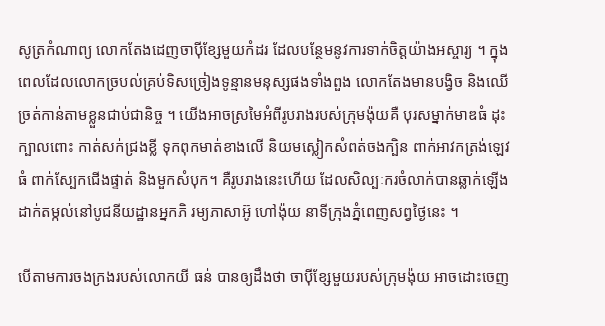សូត្រកំណាព្យ លោកតែងដេញចាប៉ីខ្សែមួយកំដរ ដែលបន្ថែមនូវការទាក់ចិត្តយ៉ាងអស្ចារ្យ ។ ក្នុងពេលដែលលោកច្របល់គ្រប់ទិសច្រៀងទូន្មានមនុស្សផងទាំងពួង លោកតែងមានបង្វិច និងឈើច្រត់កាន់តាមខ្លួនជាប់ជានិច្ច ។ យើងអាចស្រមៃអំពីរូបរាងរបស់ក្រុមង៉ុយគឺ បុរសម្នាក់មាឌធំ ដុះក្បាលពោះ កាត់សក់ជ្រងខ្លី ទុកពុកមាត់ខាងលើ និយមស្លៀកសំពត់ចងក្បិន ពាក់អាវកត្រង់ឡេវធំ ពាក់ស្បែកជើងផ្ទាត់ និងមួកសំបុក។ គឺរូបរាងនេះហើយ ដែលសិល្បៈករចំលាក់បានឆ្លាក់ឡើងដាក់តម្កល់នៅបូជនីយដ្ឋានអ្នកភិ រម្យភាសាអ៊ូ ហៅង៉ុយ នាទីក្រុងភ្នំពេញសព្វថ្ងៃនេះ ។

បើតាមការចងក្រងរបស់លោកយី ធន់ បានឲ្យដឹងថា ចាប៉ីខ្សែមួយរបស់ក្រុមង៉ុយ អាចដោះចេញ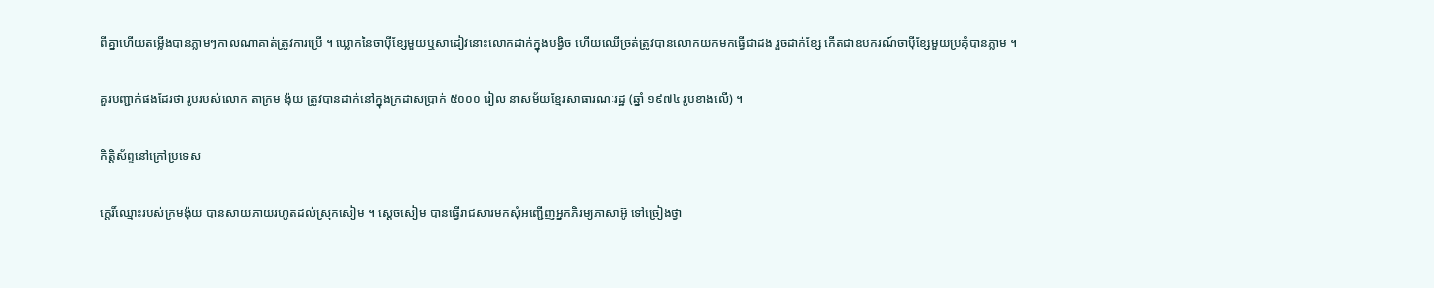ពីគ្នាហើយតម្លើងបានភ្លាមៗកាលណាគាត់ត្រូវការប្រើ ។ ឃ្លោកនៃចាប៉ីខ្សែមួយឬសាដៀវនោះលោកដាក់ក្នុងបង្វិច ហើយឈើច្រត់ត្រូវបានលោកយកមកធ្វើជាដង រួចដាក់ខ្សែ កើតជាឧបករណ៍ចាប៉ីខ្សែមួយប្រគុំបានភ្លាម ។

គួរបញ្ជាក់ផងដែរថា រូបរបស់លោក តាក្រម ង៉ុយ ត្រូវបានដាក់នៅក្នុងក្រដាសប្រាក់ ៥០០០ រៀល នាសម័យខ្មែរសាធារណៈរដ្ឋ (ឆ្នាំ ១៩៧៤ រូបខាងលើ) ។

កិត្តិស័ព្ទនៅក្រៅប្រទេស

កេ្តរិ៍ឈ្មោះរបស់ក្រមង៉ុយ បានសាយភាយរហូតដល់ស្រុកសៀម ។ ស្ដេចសៀម បានធ្វើរាជសារមកសុំអញ្ជើញអ្នកភិរម្យភាសាអ៊ូ ទៅច្រៀងថ្វា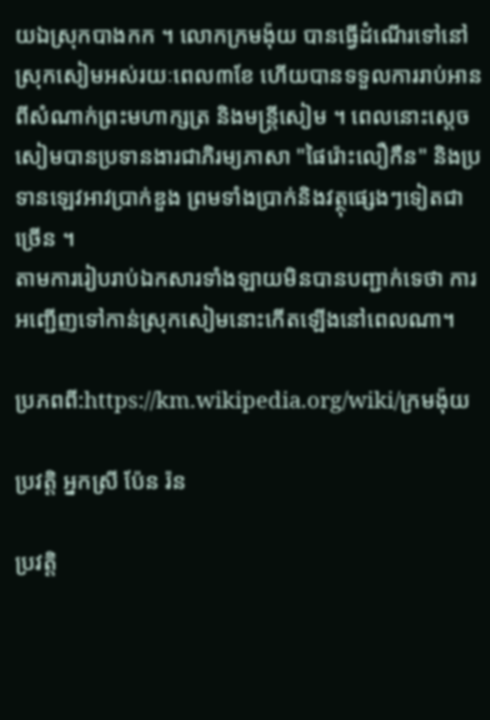យឯស្រុកបាងកក ។ លោកក្រមង៉ុយ បានធ្វើដំណើរទៅនៅស្រុកសៀមអស់រយៈពេល៣ខែ ហើយបានទទួលការរាប់អាន ពីសំណាក់ព្រះមហាក្សត្រ និងមន្ត្រីសៀម ។ ពេលនោះស្ដេចសៀមបានប្រទានងារជាភិរម្យភាសា "ផៃរ៉ោះលឿកឺន" និងប្រទានឡេវអាវប្រាក់ឌួង ព្រមទាំងប្រាក់និងវត្ថុផ្សេងៗទៀតជាច្រើន ។
តាមការរៀបរាប់ឯកសារទាំងឡាយមិនបានបញ្ជាក់ទេថា ការអញ្ជើញទៅកាន់ស្រុកសៀមនោះកើតឡើងនៅពេលណា។

ប្រភពពី:https://km.wikipedia.org/wiki/ក្រមង៉ុយ

ប្រវត្តិ អ្នកស្រី ប៉ែន រ៉ន

ប្រវត្តិ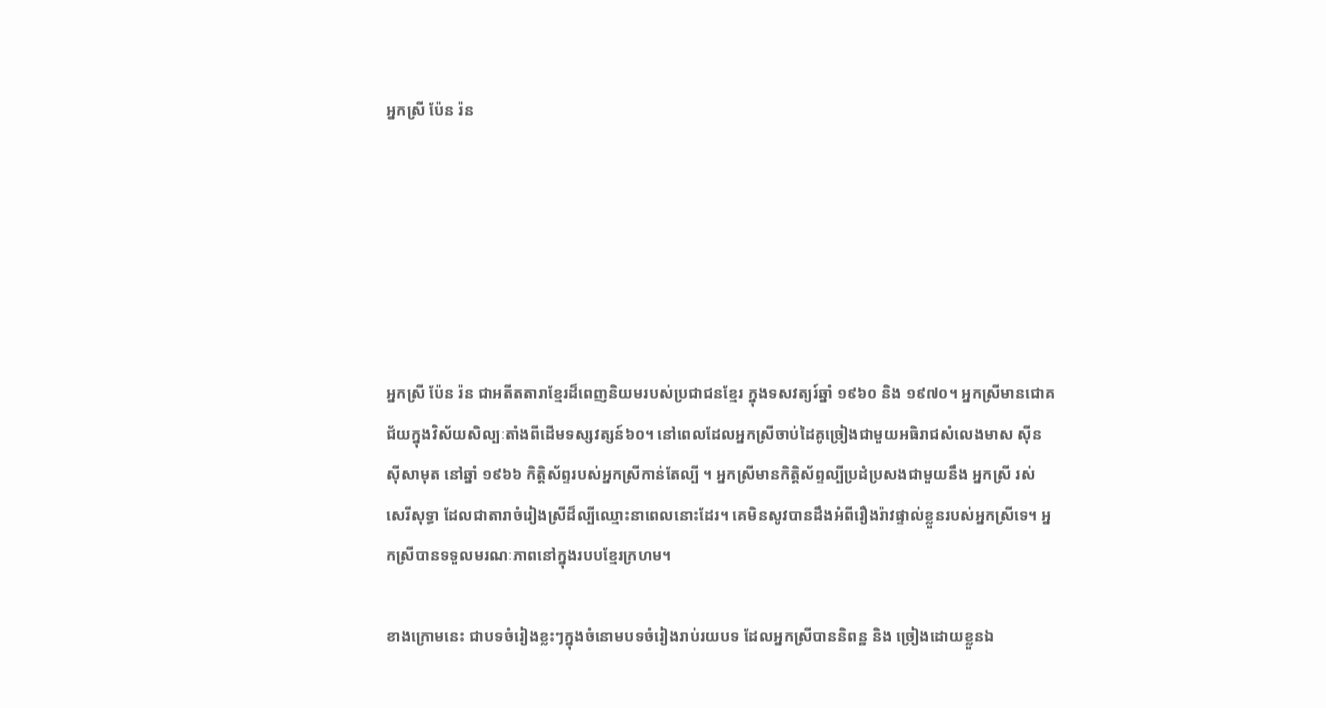អ្នកស្រី ប៉ែន រ៉ន






អ្នកស្រី ប៉ែន រ៉ន ជាអតីតតារាខ្មែរដ៏ពេញនិយមរបស់ប្រជាជនខ្មែរ ក្នុងទសវត្យរ៍ឆ្នាំ ១៩៦០ និង ១៩៧០។ អ្នកស្រីមានជោគជ័យក្នុងវិស័យសិល្បៈតាំងពីដើមទស្សវត្សន៍៦០។ នៅពេលដែលអ្នកស្រីចាប់ដៃគូច្រៀងជាមួយអធិរាជសំលេងមាស ស៊ីន ស៊ីសាមុត នៅឆ្នាំ ១៩៦៦ កិត្តិស័ព្ទរបស់អ្នកស្រីកាន់តែល្បី ។ អ្នកស្រីមានកិត្តិស័ព្ទល្បីប្រដំប្រសងជាមួយនឹង អ្នកស្រី រស់ សេរីសុទ្ធា ដែលជាតារាចំរៀងស្រីដ៏ល្បីឈ្មោះនាពេលនោះដែរ។ គេមិនសូវបានដឹងអំពីរឿងរ៉ាវផ្ទាល់ខ្លួនរបស់អ្នកស្រីទេ។ អ្នកស្រីបានទទួលមរណៈភាពនៅក្នុងរបបខ្មែរក្រហម។

ខាងក្រោមនេះ ជាបទចំរៀងខ្លះៗក្នុងចំនោមបទចំរៀងរាប់រយបទ ដែលអ្នកស្រីបាននិពន្ឋ និង ច្រៀងដោយខ្លួនឯ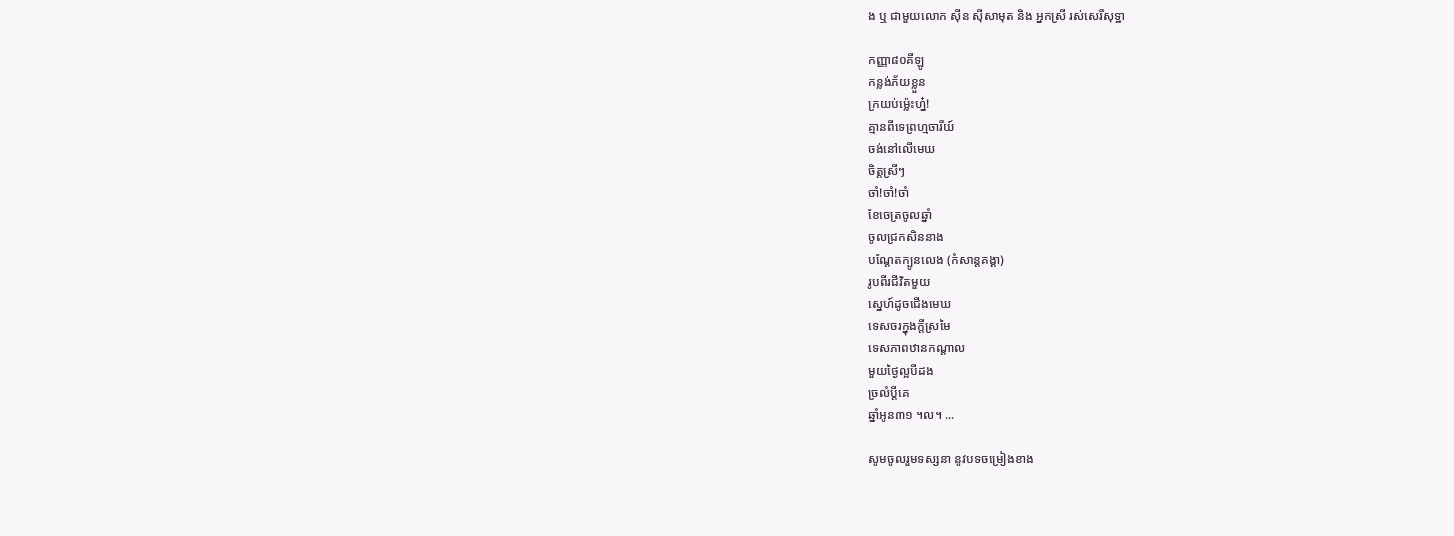ង ឬ ជាមួយលោក ស៊ីន ស៊ីសាមុត និង អ្នកស្រី រស់សេរីសុទ្ឋា

កញ្ញា៨០គីឡូ
កន្លង់ភ័យខ្លួន
ក្រយប់ម្ល៉េះហ្ន៎!
គ្មានពីទេព្រហ្មចារីយ៍
ចង់នៅលើមេឃ
ចិត្តស្រីៗ
ចាំ!ចាំ!ចាំ
ខែចេត្រចូលឆ្នាំ
ចូលជ្រកសិននាង
បណ្ដែតក្បូនលេង (កំសាន្តគង្គា)
រូបពីរជីវិតមួយ
ស្នេហ៍ដូចជើងមេឃ
ទេសចរក្នុងក្តីស្រមៃ
ទេសភាពឋានកណ្តាល
មួយថ្ងៃល្អបីដង
ច្រលំប្ដីគេ
ឆ្នាំអូន៣១ ។ល។ ...

សូមចូលរួមទស្សនា នូវបទចម្រៀងខាង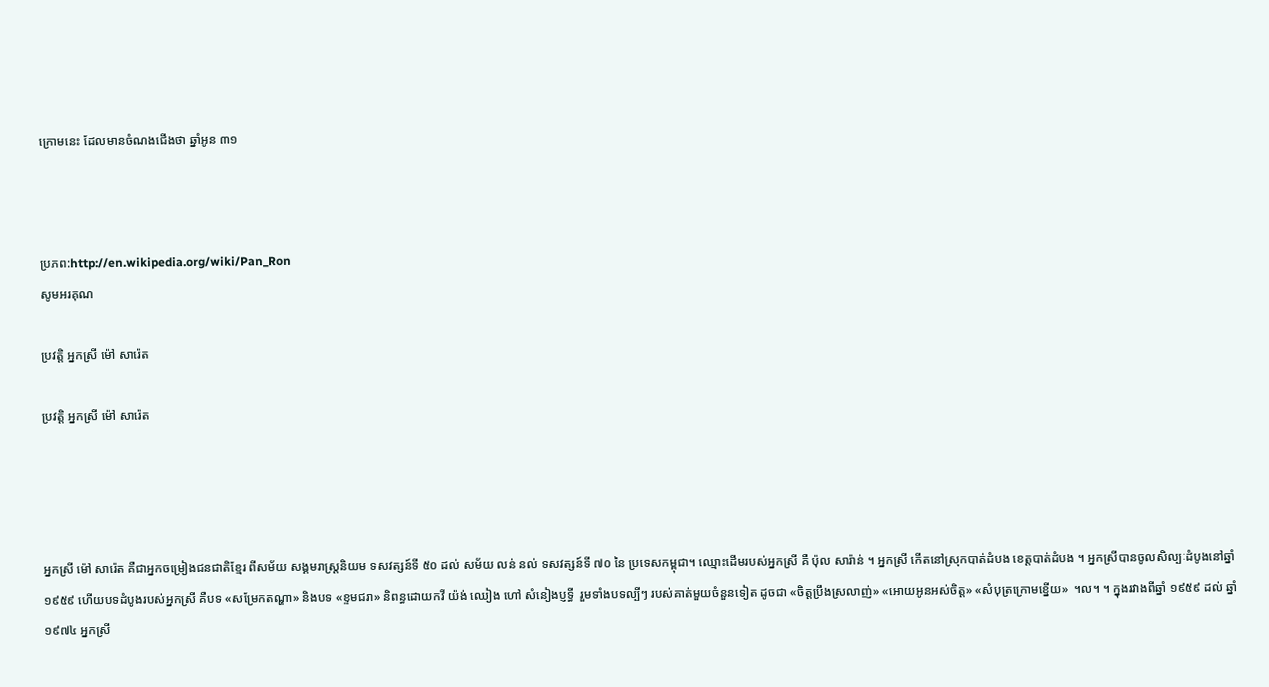ក្រោមនេះ ដែលមានចំណងជើងថា ឆ្នាំអូន ៣១



ប្រភព:http://en.wikipedia.org/wiki/Pan_Ron
សូមអរគុណ

ប្រវត្តិ អ្នកស្រី ម៉ៅ សារ៉េត

ប្រវត្តិ អ្នកស្រី ម៉ៅ សារ៉េត




អ្នកស្រី ម៉ៅ សារ៉េត គឺជាអ្នកចម្រៀងជនជាតិខ្មែរ ពីសម័យ សង្គមរាស្ត្រនិយម ទសវត្សន៍ទី ៥០ ដល់ សម័យ លន់ នល់ ទសវត្សន៍ទី ៧០ នៃ ប្រទេសកម្ពុជា។ ឈ្មោះដើមរបស់អ្នកស្រី គឺ ប៉ុល សារ៉ាន់ ។ អ្នកស្រី កើតនៅស្រុកបាត់ដំបង ខេត្តបាត់ដំបង ។ អ្នកស្រីបានចូលសិល្បៈដំបូងនៅឆ្នាំ ១៩៥៩ ហើយបទដំបូងរបស់អ្នកស្រី គឺបទ «សម្រែកតណ្ហា» និងបទ «ខ្ទមជរា» និពន្ធដោយកវី យ៉ង់ ឈៀង ហៅ សំនៀងប្ញទ្ធី  រួមទាំងបទល្បីៗ របស់គាត់មួយចំនួនទៀត ដូចជា «ចិត្តប្រឹងស្រលាញ់» «អោយអូនអស់ចិត្ត» «សំបុត្រក្រោមខ្នើយ»  ។ល។ ។ ក្នុងរវាងពីឆ្នាំ ១៩៥៩ ដល់ ឆ្នាំ១៩៧៤ អ្នកស្រី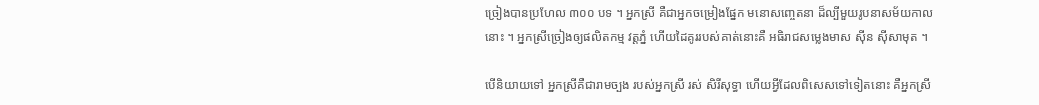ច្រៀងបានប្រហែល ៣០០ បទ ។ អ្នកស្រី គឺជាអ្នកចម្រៀងផ្នែក មនោសញ្ចេតនា ដ៏ល្បីមួយរូបនាសម័យកាលនោះ ។ អ្នកស្រីច្រៀងឲ្យផលិតកម្ម វត្តភ្នំ ហើយដៃគូររបស់គាត់នោះគឺ អធិរាជសម្លេងមាស ស៊ីន ស៊ីសាមុត ។

បើនិយាយទៅ អ្នកស្រីគឺជារាមច្បង របស់អ្នកស្រី រស់ សិរីសុទ្ធា ហើយអ្វីដែលពិសេសទៅទៀតនោះ គឺអ្នកស្រី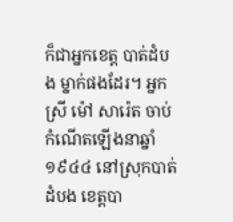ក៏ជាអ្នកខេត្ត បាត់ដំបង ម្នាក់ផងដែរ។ អ្នកស្រី ម៉ៅ សារ៉េត ចាប់កំណើតឡើងនាឆ្នាំ ១៩៤៤ នៅស្រុកបាត់ដំបង ខេត្តបា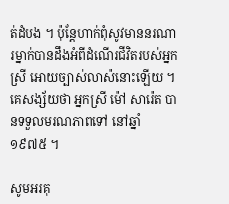ត់ដំបង ។ ប៉ុន្ដែហាក់ពុំសូវមាននរណារម្នាក់បានដឹងអំពីដំណើរជីវិតរបស់អ្នកស្រី អោយច្បាស់លាស៉នោះឡើយ ។ គេសង្ស័យថា អ្នកស្រី ម៉ៅ សារ៉េត បានទទួលមរណភាពទៅ នៅឆ្នាំ ១៩៧៥ ។

សូមអរគុ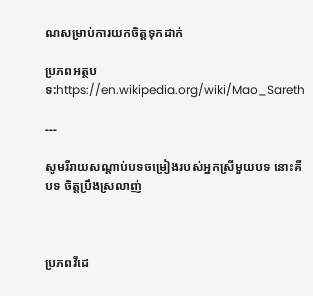ណសម្រាប់ការយកចិត្តទុកដាក់

ប្រភពអត្ថបទ:https://en.wikipedia.org/wiki/Mao_Sareth

---

សូមរីរាយសណ្ដាប់បទចម្រៀងរបស់អ្នកស្រីមួយបទ នោះគឺបទ ចិត្តប្រឹងស្រលាញ់



ប្រភពវីដេ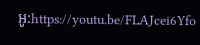អូ:https://youtu.be/FLAJcei6Yfo